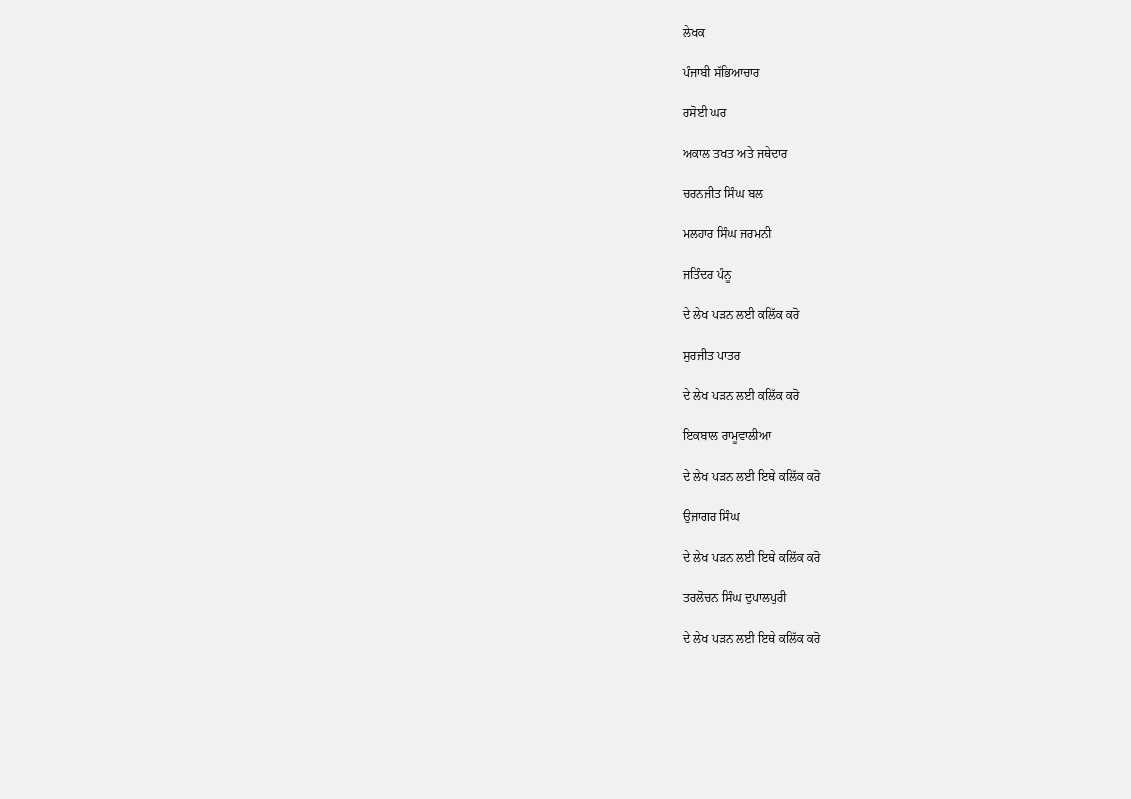ਲੇਖਕ

ਪੰਜਾਬੀ ਸੱਭਿਆਚਾਰ

ਰਸੋਈ ਘਰ

ਅਕਾਲ ਤਖਤ ਅਤੇ ਜਥੇਦਾਰ

ਚਰਨਜੀਤ ਸਿੰਘ ਬਲ

ਮਲਹਾਰ ਸਿੰਘ ਜਰਮਨੀ

ਜਤਿੰਦਰ ਪੰਨੂ

ਦੇ ਲੇਖ ਪੜਨ ਲਈ ਕਲਿੱਕ ਕਰੋ

ਸੁਰਜੀਤ ਪਾਤਰ

ਦੇ ਲੇਖ ਪੜਨ ਲਈ ਕਲਿੱਕ ਕਰੋ

ਇਕਬਾਲ ਰਾਮੂਵਾਲੀਆ

ਦੇ ਲੇਖ ਪੜਨ ਲਈ ਇਥੇ ਕਲਿੱਕ ਕਰੋ

ਉਜਾਗਰ ਸਿੰਘ

ਦੇ ਲੇਖ ਪੜਨ ਲਈ ਇਥੇ ਕਲਿੱਕ ਕਰੋ

ਤਰਲੋਚਨ ਸਿੰਘ ਦੁਪਾਲਪੁਰੀ

ਦੇ ਲੇਖ ਪੜਨ ਲਈ ਇਥੇ ਕਲਿੱਕ ਕਰੋ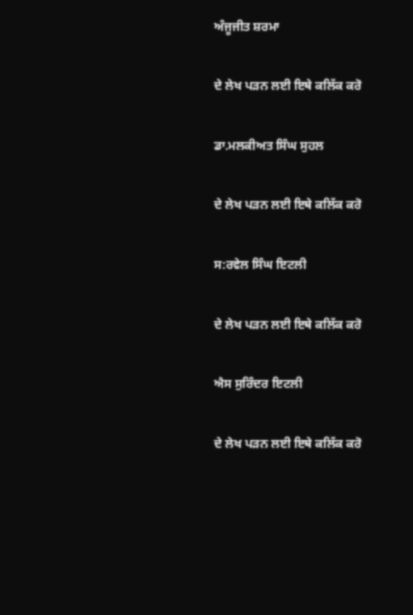ਅੰਜੂਜੀਤ ਸ਼ਰਮਾ

ਦੇ ਲੇਖ ਪੜਨ ਲਈ ਇਥੇ ਕਲਿੱਕ ਕਰੋ

ਡਾ.ਮਲਕੀਅਤ ਸਿੰਘ ਸੁਹਲ

ਦੇ ਲੇਖ ਪੜਨ ਲਈ ਇਥੇ ਕਲਿੱਕ ਕਰੋ

ਸ:ਰਵੇਲ ਸਿੰਘ ਇਟਲੀ

ਦੇ ਲੇਖ ਪੜਨ ਲਈ ਇਥੇ ਕਲਿੱਕ ਕਰੋ

ਐਸ ਸੁਰਿੰਦਰ ਇਟਲੀ

ਦੇ ਲੇਖ ਪੜਨ ਲਈ ਇਥੇ ਕਲਿੱਕ ਕਰੋ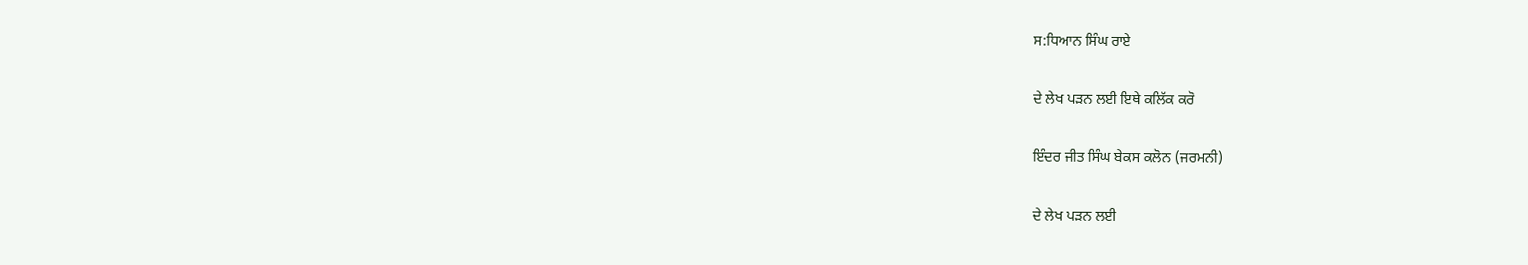ਸ:ਧਿਆਨ ਸਿੰਘ ਰਾਏ

ਦੇ ਲੇਖ ਪੜਨ ਲਈ ਇਥੇ ਕਲਿੱਕ ਕਰੋ

ਇੰਦਰ ਜੀਤ ਸਿੰਘ ਬੇਕਸ ਕਲੋਨ (ਜਰਮਨੀ)

ਦੇ ਲੇਖ ਪੜਨ ਲਈ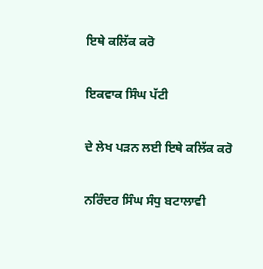ਇਥੇ ਕਲਿੱਕ ਕਰੋ

ਇਕਵਾਕ ਸਿੰਘ ਪੱਟੀ

ਦੇ ਲੇਖ ਪੜਨ ਲਈ ਇਥੇ ਕਲਿੱਕ ਕਰੋ

ਨਰਿੰਦਰ ਸਿੰਘ ਸੰਧੁ ਬਟਾਲਾਵੀ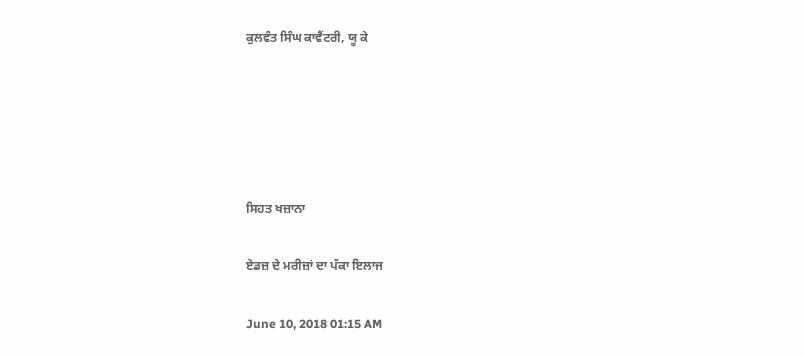ਕੁਲਵੰਤ ਸਿੰਘ ਕਾਵੈਂਟਰੀ, ਯੂ ਕੇ





ਸਿਹਤ ਖਜ਼ਾਨਾ

ਏਡਜ਼ ਦੇ ਮਰੀਜ਼ਾਂ ਦਾ ਪੱਕਾ ਇਲਾਜ

June 10, 2018 01:15 AM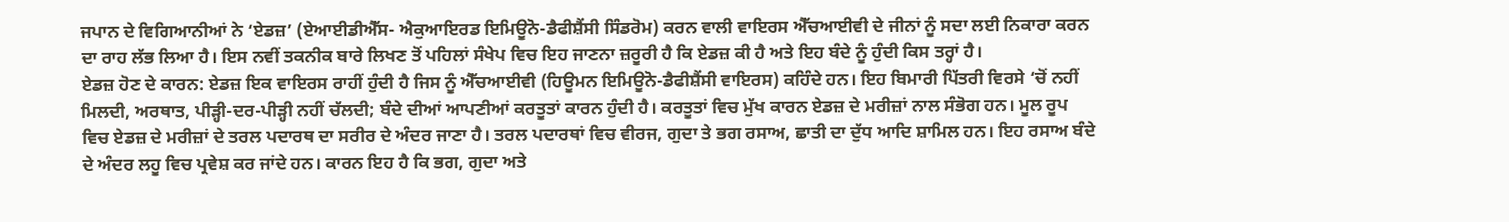ਜਪਾਨ ਦੇ ਵਿਗਿਆਨੀਆਂ ਨੇ ‘ਏਡਜ਼’ (ਏਆਈਡੀਐੱਸ- ਐਕੁਆਇਰਡ ਇਮਿਊਨੋ-ਡੈਫੀਸ਼ੈਂਸੀ ਸਿੰਡਰੋਮ) ਕਰਨ ਵਾਲੀ ਵਾਇਰਸ ਐੱਚਆਈਵੀ ਦੇ ਜੀਨਾਂ ਨੂੰ ਸਦਾ ਲਈ ਨਿਕਾਰਾ ਕਰਨ ਦਾ ਰਾਹ ਲੱਭ ਲਿਆ ਹੈ। ਇਸ ਨਵੀਂ ਤਕਨੀਕ ਬਾਰੇ ਲਿਖਣ ਤੋਂ ਪਹਿਲਾਂ ਸੰਖੇਪ ਵਿਚ ਇਹ ਜਾਣਨਾ ਜ਼ਰੂਰੀ ਹੈ ਕਿ ਏਡਜ਼ ਕੀ ਹੈ ਅਤੇ ਇਹ ਬੰਦੇ ਨੂੰ ਹੁੰਦੀ ਕਿਸ ਤਰ੍ਹਾਂ ਹੈ।
ਏਡਜ਼ ਹੋਣ ਦੇ ਕਾਰਨ: ਏਡਜ਼ ਇਕ ਵਾਇਰਸ ਰਾਹੀਂ ਹੁੰਦੀ ਹੈ ਜਿਸ ਨੂੰ ਐੱਚਆਈਵੀ (ਹਿਊਮਨ ਇਮਿਊਨੋ-ਡੈਫੀਸ਼ੈਂਸੀ ਵਾਇਰਸ) ਕਹਿੰਦੇ ਹਨ। ਇਹ ਬਿਮਾਰੀ ਪਿੱਤਰੀ ਵਿਰਸੇ ‘ਚੋਂ ਨਹੀਂ ਮਿਲਦੀ, ਅਰਥਾਤ, ਪੀੜ੍ਹੀ-ਦਰ-ਪੀੜ੍ਹੀ ਨਹੀਂ ਚੱਲਦੀ; ਬੰਦੇ ਦੀਆਂ ਆਪਣੀਆਂ ਕਰਤੂਤਾਂ ਕਾਰਨ ਹੁੰਦੀ ਹੈ। ਕਰਤੂਤਾਂ ਵਿਚ ਮੁੱਖ ਕਾਰਨ ਏਡਜ਼ ਦੇ ਮਰੀਜ਼ਾਂ ਨਾਲ ਸੰਭੋਗ ਹਨ। ਮੂਲ ਰੂਪ ਵਿਚ ਏਡਜ਼ ਦੇ ਮਰੀਜ਼ਾਂ ਦੇ ਤਰਲ ਪਦਾਰਥ ਦਾ ਸਰੀਰ ਦੇ ਅੰਦਰ ਜਾਣਾ ਹੈ। ਤਰਲ ਪਦਾਰਥਾਂ ਵਿਚ ਵੀਰਜ, ਗੁਦਾ ਤੇ ਭਗ ਰਸਾਅ, ਛਾਤੀ ਦਾ ਦੁੱਧ ਆਦਿ ਸ਼ਾਮਿਲ ਹਨ। ਇਹ ਰਸਾਅ ਬੰਦੇ ਦੇ ਅੰਦਰ ਲਹੂ ਵਿਚ ਪ੍ਰਵੇਸ਼ ਕਰ ਜਾਂਦੇ ਹਨ। ਕਾਰਨ ਇਹ ਹੈ ਕਿ ਭਗ, ਗੁਦਾ ਅਤੇ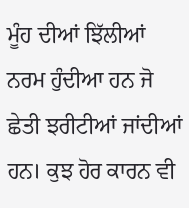ਮੂੰਹ ਦੀਆਂ ਝਿੱਲੀਆਂ ਨਰਮ ਹੁੰਦੀਆ ਹਨ ਜੋ ਛੇਤੀ ਝਰੀਟੀਆਂ ਜਾਂਦੀਆਂ ਹਨ। ਕੁਝ ਹੋਰ ਕਾਰਨ ਵੀ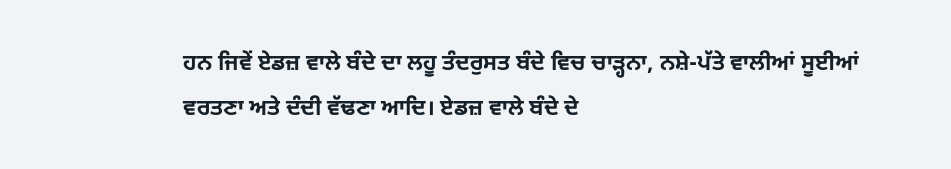ਹਨ ਜਿਵੇਂ ਏਡਜ਼ ਵਾਲੇ ਬੰਦੇ ਦਾ ਲਹੂ ਤੰਦਰੁਸਤ ਬੰਦੇ ਵਿਚ ਚਾੜ੍ਹਨਾ, ਨਸ਼ੇ-ਪੱਤੇ ਵਾਲੀਆਂ ਸੂਈਆਂ ਵਰਤਣਾ ਅਤੇ ਦੰਦੀ ਵੱਢਣਾ ਆਦਿ। ਏਡਜ਼ ਵਾਲੇ ਬੰਦੇ ਦੇ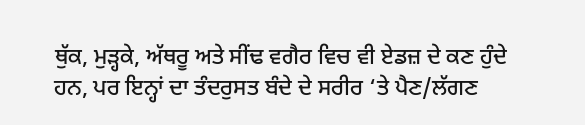ਥੁੱਕ, ਮੁੜ੍ਹਕੇ, ਅੱਥਰੂ ਅਤੇ ਸੀਂਢ ਵਗੈਰ ਵਿਚ ਵੀ ਏਡਜ਼ ਦੇ ਕਣ ਹੁੰਦੇ ਹਨ, ਪਰ ਇਨ੍ਹਾਂ ਦਾ ਤੰਦਰੁਸਤ ਬੰਦੇ ਦੇ ਸਰੀਰ ‘ਤੇ ਪੈਣ/ਲੱਗਣ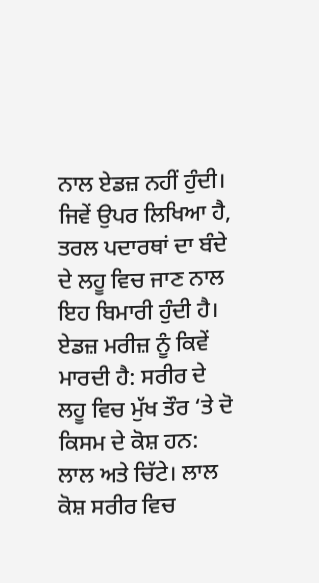ਨਾਲ ਏਡਜ਼ ਨਹੀਂ ਹੁੰਦੀ। ਜਿਵੇਂ ਉਪਰ ਲਿਖਿਆ ਹੈ, ਤਰਲ ਪਦਾਰਥਾਂ ਦਾ ਬੰਦੇ ਦੇ ਲਹੂ ਵਿਚ ਜਾਣ ਨਾਲ ਇਹ ਬਿਮਾਰੀ ਹੁੰਦੀ ਹੈ।
ਏਡਜ਼ ਮਰੀਜ਼ ਨੂੰ ਕਿਵੇਂ ਮਾਰਦੀ ਹੈ: ਸਰੀਰ ਦੇ ਲਹੂ ਵਿਚ ਮੁੱਖ ਤੌਰ ‘ਤੇ ਦੋ ਕਿਸਮ ਦੇ ਕੋਸ਼ ਹਨ: ਲਾਲ ਅਤੇ ਚਿੱਟੇ। ਲਾਲ ਕੋਸ਼ ਸਰੀਰ ਵਿਚ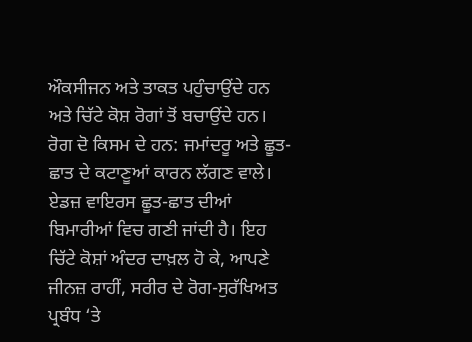ਔਕਸੀਜਨ ਅਤੇ ਤਾਕਤ ਪਹੁੰਚਾਉਂਦੇ ਹਨ ਅਤੇ ਚਿੱਟੇ ਕੋਸ਼ ਰੋਗਾਂ ਤੋਂ ਬਚਾਉਂਦੇ ਹਨ। ਰੋਗ ਦੋ ਕਿਸਮ ਦੇ ਹਨ: ਜਮਾਂਦਰੂ ਅਤੇ ਛੂਤ-ਛਾਤ ਦੇ ਕਟਾਣੂਆਂ ਕਾਰਨ ਲੱਗਣ ਵਾਲੇ। ਏਡਜ਼ ਵਾਇਰਸ ਛੂਤ-ਛਾਤ ਦੀਆਂ ਬਿਮਾਰੀਆਂ ਵਿਚ ਗਣੀ ਜਾਂਦੀ ਹੈ। ਇਹ ਚਿੱਟੇ ਕੋਸ਼ਾਂ ਅੰਦਰ ਦਾਖ਼ਲ ਹੋ ਕੇ, ਆਪਣੇ ਜੀਨਜ਼ ਰਾਹੀਂ, ਸਰੀਰ ਦੇ ਰੋਗ-ਸੁਰੱਖਿਅਤ ਪ੍ਰਬੰਧ ‘ਤੇ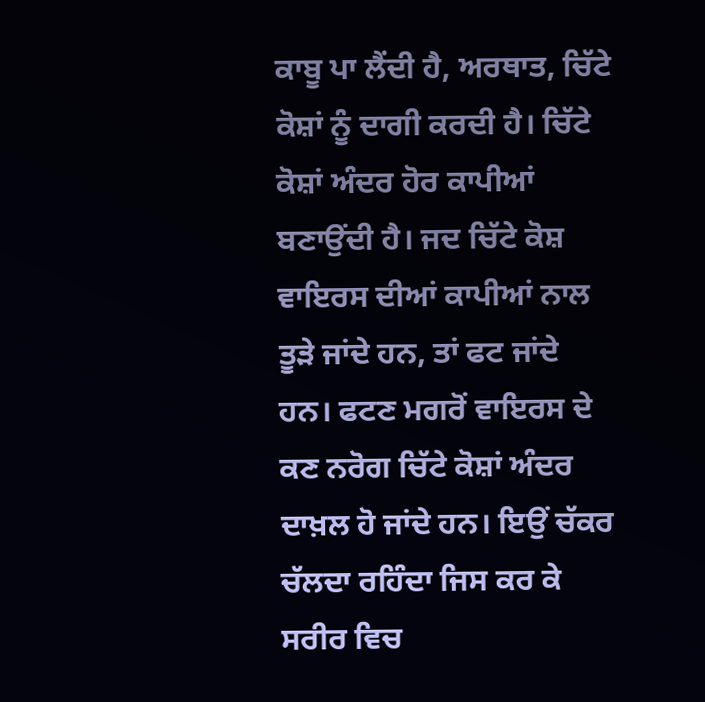ਕਾਬੂ ਪਾ ਲੈਂਦੀ ਹੈ, ਅਰਥਾਤ, ਚਿੱਟੇ ਕੋਸ਼ਾਂ ਨੂੰ ਦਾਗੀ ਕਰਦੀ ਹੈ। ਚਿੱਟੇ ਕੋਸ਼ਾਂ ਅੰਦਰ ਹੋਰ ਕਾਪੀਆਂ ਬਣਾਉਂਦੀ ਹੈ। ਜਦ ਚਿੱਟੇ ਕੋਸ਼ ਵਾਇਰਸ ਦੀਆਂ ਕਾਪੀਆਂ ਨਾਲ ਤੂੜੇ ਜਾਂਦੇ ਹਨ, ਤਾਂ ਫਟ ਜਾਂਦੇ ਹਨ। ਫਟਣ ਮਗਰੋਂ ਵਾਇਰਸ ਦੇ ਕਣ ਨਰੋਗ ਚਿੱਟੇ ਕੋਸ਼ਾਂ ਅੰਦਰ ਦਾਖ਼ਲ ਹੋ ਜਾਂਦੇ ਹਨ। ਇਉਂ ਚੱਕਰ ਚੱਲਦਾ ਰਹਿੰਦਾ ਜਿਸ ਕਰ ਕੇ ਸਰੀਰ ਵਿਚ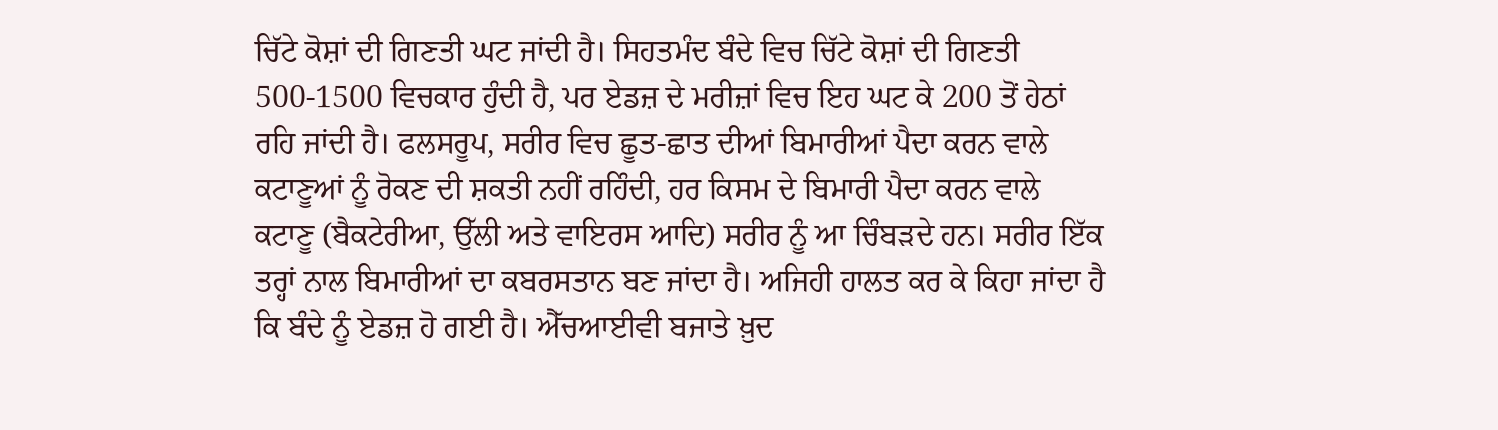ਚਿੱਟੇ ਕੋਸ਼ਾਂ ਦੀ ਗਿਣਤੀ ਘਟ ਜਾਂਦੀ ਹੈ। ਸਿਹਤਮੰਦ ਬੰਦੇ ਵਿਚ ਚਿੱਟੇ ਕੋਸ਼ਾਂ ਦੀ ਗਿਣਤੀ 500-1500 ਵਿਚਕਾਰ ਹੁੰਦੀ ਹੈ, ਪਰ ਏਡਜ਼ ਦੇ ਮਰੀਜ਼ਾਂ ਵਿਚ ਇਹ ਘਟ ਕੇ 200 ਤੋਂ ਹੇਠਾਂ ਰਹਿ ਜਾਂਦੀ ਹੈ। ਫਲਸਰੂਪ, ਸਰੀਰ ਵਿਚ ਛੂਤ-ਛਾਤ ਦੀਆਂ ਬਿਮਾਰੀਆਂ ਪੈਦਾ ਕਰਨ ਵਾਲੇ ਕਟਾਣੂਆਂ ਨੂੰ ਰੋਕਣ ਦੀ ਸ਼ਕਤੀ ਨਹੀਂ ਰਹਿੰਦੀ, ਹਰ ਕਿਸਮ ਦੇ ਬਿਮਾਰੀ ਪੈਦਾ ਕਰਨ ਵਾਲੇ ਕਟਾਣੂ (ਬੈਕਟੇਰੀਆ, ਉੱਲੀ ਅਤੇ ਵਾਇਰਸ ਆਦਿ) ਸਰੀਰ ਨੂੰ ਆ ਚਿੰਬੜਦੇ ਹਨ। ਸਰੀਰ ਇੱਕ ਤਰ੍ਹਾਂ ਨਾਲ ਬਿਮਾਰੀਆਂ ਦਾ ਕਬਰਸਤਾਨ ਬਣ ਜਾਂਦਾ ਹੈ। ਅਜਿਹੀ ਹਾਲਤ ਕਰ ਕੇ ਕਿਹਾ ਜਾਂਦਾ ਹੈ ਕਿ ਬੰਦੇ ਨੂੰ ਏਡਜ਼ ਹੋ ਗਈ ਹੈ। ਐੱਚਆਈਵੀ ਬਜਾਤੇ ਖ਼ੁਦ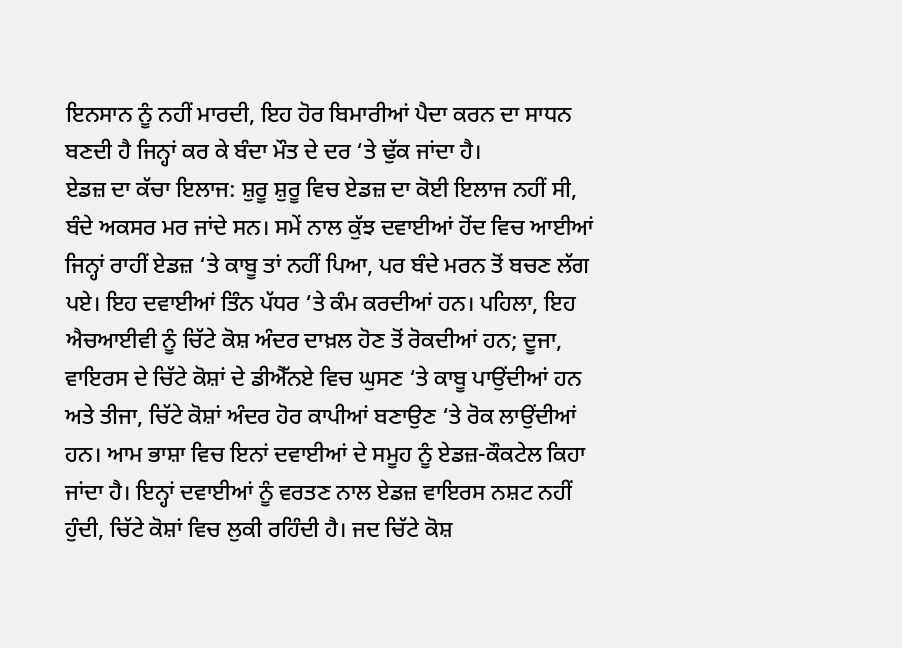ਇਨਸਾਨ ਨੂੰ ਨਹੀਂ ਮਾਰਦੀ, ਇਹ ਹੋਰ ਬਿਮਾਰੀਆਂ ਪੈਦਾ ਕਰਨ ਦਾ ਸਾਧਨ ਬਣਦੀ ਹੈ ਜਿਨ੍ਹਾਂ ਕਰ ਕੇ ਬੰਦਾ ਮੌਤ ਦੇ ਦਰ ‘ਤੇ ਢੁੱਕ ਜਾਂਦਾ ਹੈ।
ਏਡਜ਼ ਦਾ ਕੱਚਾ ਇਲਾਜ: ਸ਼ੁਰੂ ਸ਼ੁਰੂ ਵਿਚ ਏਡਜ਼ ਦਾ ਕੋਈ ਇਲਾਜ ਨਹੀਂ ਸੀ, ਬੰਦੇ ਅਕਸਰ ਮਰ ਜਾਂਦੇ ਸਨ। ਸਮੇਂ ਨਾਲ ਕੁੱਝ ਦਵਾਈਆਂ ਹੋਂਦ ਵਿਚ ਆਈਆਂ ਜਿਨ੍ਹਾਂ ਰਾਹੀਂ ਏਡਜ਼ ‘ਤੇ ਕਾਬੂ ਤਾਂ ਨਹੀਂ ਪਿਆ, ਪਰ ਬੰਦੇ ਮਰਨ ਤੋਂ ਬਚਣ ਲੱਗ ਪਏ। ਇਹ ਦਵਾਈਆਂ ਤਿੰਨ ਪੱਧਰ ‘ਤੇ ਕੰਮ ਕਰਦੀਆਂ ਹਨ। ਪਹਿਲਾ, ਇਹ ਐਚਆਈਵੀ ਨੂੰ ਚਿੱਟੇ ਕੋਸ਼ ਅੰਦਰ ਦਾਖ਼ਲ ਹੋਣ ਤੋਂ ਰੋਕਦੀਆਂ ਹਨ; ਦੂਜਾ, ਵਾਇਰਸ ਦੇ ਚਿੱਟੇ ਕੋਸ਼ਾਂ ਦੇ ਡੀਐੱਨਏ ਵਿਚ ਘੁਸਣ ‘ਤੇ ਕਾਬੂ ਪਾਉਂਦੀਆਂ ਹਨ ਅਤੇ ਤੀਜਾ, ਚਿੱਟੇ ਕੋਸ਼ਾਂ ਅੰਦਰ ਹੋਰ ਕਾਪੀਆਂ ਬਣਾਉਣ ‘ਤੇ ਰੋਕ ਲਾਉਂਦੀਆਂ ਹਨ। ਆਮ ਭਾਸ਼ਾ ਵਿਚ ਇਨਾਂ ਦਵਾਈਆਂ ਦੇ ਸਮੂਹ ਨੂੰ ਏਡਜ਼-ਕੌਕਟੇਲ ਕਿਹਾ ਜਾਂਦਾ ਹੈ। ਇਨ੍ਹਾਂ ਦਵਾਈਆਂ ਨੂੰ ਵਰਤਣ ਨਾਲ ਏਡਜ਼ ਵਾਇਰਸ ਨਸ਼ਟ ਨਹੀਂ ਹੁੰਦੀ, ਚਿੱਟੇ ਕੋਸ਼ਾਂ ਵਿਚ ਲੁਕੀ ਰਹਿੰਦੀ ਹੈ। ਜਦ ਚਿੱਟੇ ਕੋਸ਼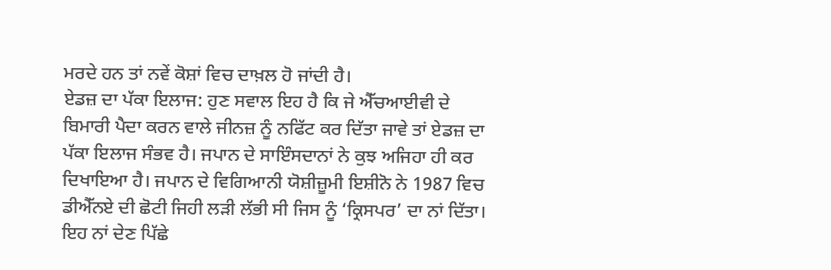ਮਰਦੇ ਹਨ ਤਾਂ ਨਵੇਂ ਕੋਸ਼ਾਂ ਵਿਚ ਦਾਖ਼ਲ ਹੋ ਜਾਂਦੀ ਹੈ।
ਏਡਜ਼ ਦਾ ਪੱਕਾ ਇਲਾਜ: ਹੁਣ ਸਵਾਲ ਇਹ ਹੈ ਕਿ ਜੇ ਐੱਚਆਈਵੀ ਦੇ ਬਿਮਾਰੀ ਪੈਦਾ ਕਰਨ ਵਾਲੇ ਜੀਨਜ਼ ਨੂੰ ਨਫਿੱਟ ਕਰ ਦਿੱਤਾ ਜਾਵੇ ਤਾਂ ਏਡਜ਼ ਦਾ ਪੱਕਾ ਇਲਾਜ ਸੰਭਵ ਹੈ। ਜਪਾਨ ਦੇ ਸਾਇੰਸਦਾਨਾਂ ਨੇ ਕੁਝ ਅਜਿਹਾ ਹੀ ਕਰ ਦਿਖਾਇਆ ਹੈ। ਜਪਾਨ ਦੇ ਵਿਗਿਆਨੀ ਯੋਸ਼ੀਜ਼ੂਮੀ ਇਸ਼ੀਨੋ ਨੇ 1987 ਵਿਚ ਡੀਐੱਨਏ ਦੀ ਛੋਟੀ ਜਿਹੀ ਲੜੀ ਲੱਭੀ ਸੀ ਜਿਸ ਨੂੰ ‘ਕ੍ਰਿਸਪਰ’ ਦਾ ਨਾਂ ਦਿੱਤਾ। ਇਹ ਨਾਂ ਦੇਣ ਪਿੱਛੇ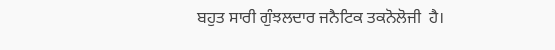ਬਹੁਤ ਸਾਰੀ ਗੁੰਝਲਦਾਰ ਜਨੈਟਿਕ ਤਕਨੋਲੋਜੀ  ਹੈ।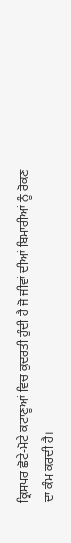ਕ੍ਰਿਸਪਰ ਛੋਟੇ-ਮੋਟੇ ਕਟਾਣੂਆਂ ਵਿਚ ਕੁਦਰਤੀ ਹੁੰਦੀ ਹੈ ਜੋ ਜੀਵਾਂ ਦੀਆਂ ਬਿਮਾਰੀਆਂ ਨੂੰ ਰੋਕਣ ਦਾ ਕੰਮ ਕਰਦੀ ਹੈ।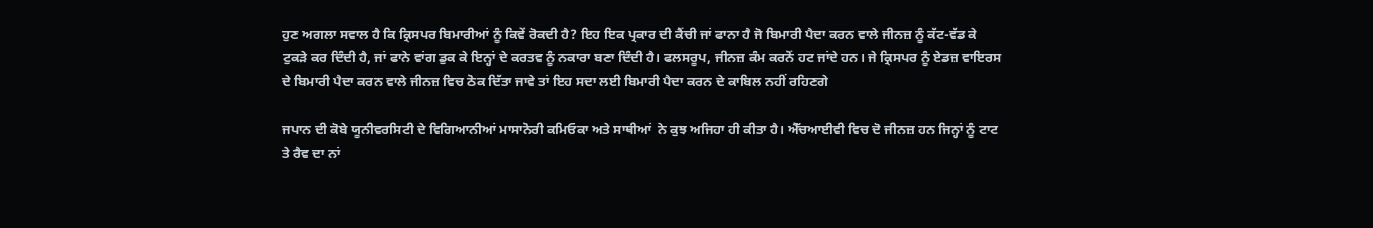ਹੁਣ ਅਗਲਾ ਸਵਾਲ ਹੈ ਕਿ ਕ੍ਰਿਸਪਰ ਬਿਮਾਰੀਆਂ ਨੂੰ ਕਿਵੇਂ ਰੋਕਦੀ ਹੈ? ਇਹ ਇਕ ਪ੍ਰਕਾਰ ਦੀ ਕੈਂਚੀ ਜਾਂ ਫਾਨਾ ਹੈ ਜੋ ਬਿਮਾਰੀ ਪੈਦਾ ਕਰਨ ਵਾਲੇ ਜੀਨਜ਼ ਨੂੰ ਕੱਟ-ਵੱਡ ਕੇ ਟੁਕੜੇ ਕਰ ਦਿੰਦੀ ਹੈ, ਜਾਂ ਫਾਨੇ ਵਾਂਗ ਡੁਕ ਕੇ ਇਨ੍ਹਾਂ ਦੇ ਕਰਤਵ ਨੂੰ ਨਕਾਰਾ ਬਣਾ ਦਿੰਦੀ ਹੈ। ਫਲਸਰੂਪ, ਜੀਨਜ਼ ਕੰਮ ਕਰਨੋਂ ਹਟ ਜਾਂਦੇ ਹਨ। ਜੇ ਕ੍ਰਿਸਪਰ ਨੂੰ ਏਡਜ਼ ਵਾਇਰਸ ਦੇ ਬਿਮਾਰੀ ਪੈਦਾ ਕਰਨ ਵਾਲੇ ਜੀਨਜ਼ ਵਿਚ ਠੋਕ ਦਿੱਤਾ ਜਾਵੇ ਤਾਂ ਇਹ ਸਦਾ ਲਈ ਬਿਮਾਰੀ ਪੈਦਾ ਕਰਨ ਦੇ ਕਾਬਿਲ ਨਹੀਂ ਰਹਿਣਗੇ

ਜਪਾਨ ਦੀ ਕੋਬੇ ਯੂਨੀਵਰਸਿਟੀ ਦੇ ਵਿਗਿਆਨੀਆਂ ਮਾਸਾਨੋਰੀ ਕਮਿਓਕਾ ਅਤੇ ਸਾਥੀਆਂ  ਨੇ ਕੁਝ ਅਜਿਹਾ ਹੀ ਕੀਤਾ ਹੈ। ਐੱਚਆਈਵੀ ਵਿਚ ਦੋ ਜੀਨਜ਼ ਹਨ ਜਿਨ੍ਹਾਂ ਨੂੰ ਟਾਟ ਤੇ ਰੈਵ ਦਾ ਨਾਂ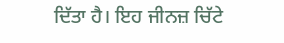ਦਿੱਤਾ ਹੈ। ਇਹ ਜੀਨਜ਼ ਚਿੱਟੇ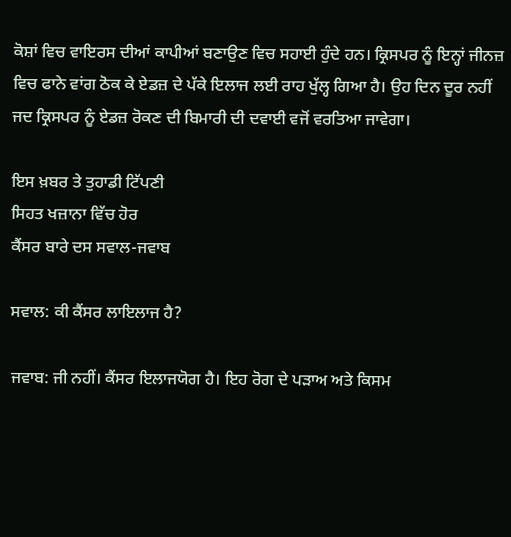ਕੋਸ਼ਾਂ ਵਿਚ ਵਾਇਰਸ ਦੀਆਂ ਕਾਪੀਆਂ ਬਣਾਉਣ ਵਿਚ ਸਹਾਈ ਹੁੰਦੇ ਹਨ। ਕ੍ਰਿਸਪਰ ਨੂੰ ਇਨ੍ਹਾਂ ਜੀਨਜ਼ ਵਿਚ ਫਾਨੇ ਵਾਂਗ ਠੋਕ ਕੇ ਏਡਜ਼ ਦੇ ਪੱਕੇ ਇਲਾਜ ਲਈ ਰਾਹ ਖੁੱਲ੍ਹ ਗਿਆ ਹੈ। ਉਹ ਦਿਨ ਦੂਰ ਨਹੀਂ ਜਦ ਕ੍ਰਿਸਪਰ ਨੂੰ ਏਡਜ਼ ਰੋਕਣ ਦੀ ਬਿਮਾਰੀ ਦੀ ਦਵਾਈ ਵਜੋਂ ਵਰਤਿਆ ਜਾਵੇਗਾ।

ਇਸ ਖ਼ਬਰ ਤੇ ਤੁਹਾਡੀ ਟਿੱਪਣੀ
ਸਿਹਤ ਖਜ਼ਾਨਾ ਵਿੱਚ ਹੋਰ
ਕੈਂਸਰ ਬਾਰੇ ਦਸ ਸਵਾਲ-ਜਵਾਬ

ਸਵਾਲ: ਕੀ ਕੈਂਸਰ ਲਾਇਲਾਜ ਹੈ?

ਜਵਾਬ: ਜੀ ਨਹੀਂ। ਕੈਂਸਰ ਇਲਾਜਯੋਗ ਹੈ। ਇਹ ਰੋਗ ਦੇ ਪੜਾਅ ਅਤੇ ਕਿਸਮ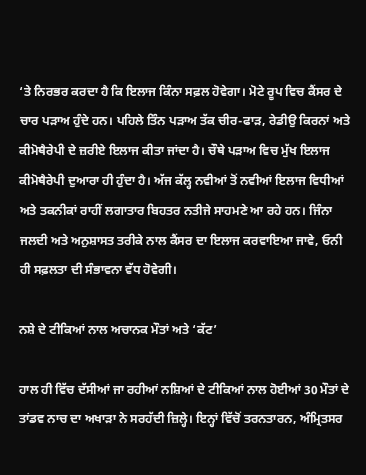‘ਤੇ ਨਿਰਭਰ ਕਰਦਾ ਹੈ ਕਿ ਇਲਾਜ ਕਿੰਨਾ ਸਫ਼ਲ ਹੋਵੇਗਾ। ਮੋਟੇ ਰੂਪ ਵਿਚ ਕੈਂਸਰ ਦੇ ਚਾਰ ਪੜਾਅ ਹੁੰਦੇ ਹਨ। ਪਹਿਲੇ ਤਿੰਨ ਪੜਾਅ ਤੱਕ ਚੀਰ-ਫਾੜ, ਰੇਡੀਉ ਕਿਰਨਾਂ ਅਤੇ ਕੀਮੋਥੈਰੇਪੀ ਦੇ ਜ਼ਰੀਏ ਇਲਾਜ ਕੀਤਾ ਜਾਂਦਾ ਹੈ। ਚੌਥੇ ਪੜਾਅ ਵਿਚ ਮੁੱਖ ਇਲਾਜ ਕੀਮੋਥੈਰੇਪੀ ਦੁਆਰਾ ਹੀ ਹੁੰਦਾ ਹੈ। ਅੱਜ ਕੱਲ੍ਹ ਨਵੀਆਂ ਤੋਂ ਨਵੀਆਂ ਇਲਾਜ ਵਿਧੀਆਂ ਅਤੇ ਤਕਨੀਕਾਂ ਰਾਹੀਂ ਲਗਾਤਾਰ ਬਿਹਤਰ ਨਤੀਜੇ ਸਾਹਮਣੇ ਆ ਰਹੇ ਹਨ। ਜਿੰਨਾ ਜਲਦੀ ਅਤੇ ਅਨੁਸ਼ਾਸਤ ਤਰੀਕੇ ਨਾਲ ਕੈਂਸਰ ਦਾ ਇਲਾਜ ਕਰਵਾਇਆ ਜਾਵੇ, ਓਨੀ ਹੀ ਸਫ਼ਲਤਾ ਦੀ ਸੰਭਾਵਨਾ ਵੱਧ ਹੋਵੇਗੀ।

ਨਸ਼ੇ ਦੇ ਟੀਕਿਆਂ ਨਾਲ ਅਚਾਨਕ ਮੌਤਾਂ ਅਤੇ ‘ਕੱਟ’

ਹਾਲ ਹੀ ਵਿੱਚ ਦੱਸੀਆਂ ਜਾ ਰਹੀਆਂ ਨਸ਼ਿਆਂ ਦੇ ਟੀਕਿਆਂ ਨਾਲ ਹੋਈਆਂ 30 ਮੌਤਾਂ ਦੇ ਤਾਂਡਵ ਨਾਚ ਦਾ ਅਖਾੜਾ ਨੇ ਸਰਹੱਦੀ ਜ਼ਿਲ੍ਹੇ। ਇਨ੍ਹਾਂ ਵਿੱਚੋਂ ਤਰਨਤਾਰਨ, ਅੰਮ੍ਰਿਤਸਰ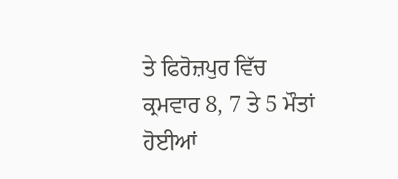ਤੇ ਫਿਰੋਜ਼ਪੁਰ ਵਿੱਚ ਕ੍ਰਮਵਾਰ 8, 7 ਤੇ 5 ਮੌਤਾਂ ਹੋਈਆਂ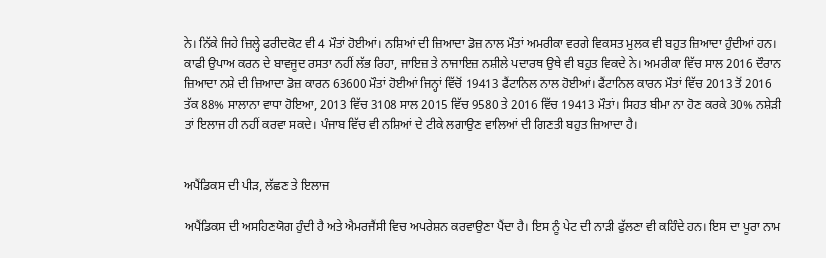ਨੇ। ਨਿੱਕੇ ਜਿਹੇ ਜ਼ਿਲ੍ਹੇ ਫਰੀਦਕੋਟ ਵੀ 4 ਮੌਤਾਂ ਹੋਈਆਂ। ਨਸ਼ਿਆਂ ਦੀ ਜ਼ਿਆਦਾ ਡੋਜ਼ ਨਾਲ ਮੌਤਾਂ ਅਮਰੀਕਾ ਵਰਗੇ ਵਿਕਸਤ ਮੁਲਕ ਵੀ ਬਹੁਤ ਜ਼ਿਆਦਾ ਹੁੰਦੀਆਂ ਹਨ। ਕਾਫੀ ਉਪਾਅ ਕਰਨ ਦੇ ਬਾਵਜੂਦ ਰਸਤਾ ਨਹੀਂ ਲੱਭ ਰਿਹਾ, ਜਾਇਜ਼ ਤੇ ਨਾਜਾਇਜ਼ ਨਸ਼ੀਲੇ ਪਦਾਰਥ ਉਥੇ ਵੀ ਬਹੁਤ ਵਿਕਦੇ ਨੇ। ਅਮਰੀਕਾ ਵਿੱਚ ਸਾਲ 2016 ਦੌਰਾਨ ਜ਼ਿਆਦਾ ਨਸ਼ੇ ਦੀ ਜ਼ਿਆਦਾ ਡੋਜ਼ ਕਾਰਨ 63600 ਮੌਤਾਂ ਹੋਈਆਂ ਜਿਨ੍ਹਾਂ ਵਿੱਚੋਂ 19413 ਫੈਂਟਾਨਿਲ ਨਾਲ ਹੋਈਆਂ। ਫੈਂਟਾਨਿਲ ਕਾਰਨ ਮੌਤਾਂ ਵਿੱਚ 2013 ਤੋਂ 2016 ਤੱਕ 88% ਸਾਲਾਨਾ ਵਾਧਾ ਹੋਇਆ, 2013 ਵਿੱਚ 3108 ਸਾਲ 2015 ਵਿੱਚ 9580 ਤੇ 2016 ਵਿੱਚ 19413 ਮੌਤਾਂ। ਸਿਹਤ ਬੀਮਾ ਨਾ ਹੋਣ ਕਰਕੇ 30% ਨਸ਼ੇੜੀ ਤਾਂ ਇਲਾਜ ਹੀ ਨਹੀਂ ਕਰਵਾ ਸਕਦੇ। ਪੰਜਾਬ ਵਿੱਚ ਵੀ ਨਸ਼ਿਆਂ ਦੇ ਟੀਕੇ ਲਗਾਉਣ ਵਾਲਿਆਂ ਦੀ ਗਿਣਤੀ ਬਹੁਤ ਜ਼ਿਆਦਾ ਹੈ।


ਅਪੈਂਡਿਕਸ ਦੀ ਪੀੜ, ਲੱਛਣ ਤੇ ਇਲਾਜ

ਅਪੈਂਡਿਕਸ ਦੀ ਅਸਹਿਣਯੋਗ ਹੁੰਦੀ ਹੈ ਅਤੇ ਐਮਰਜੈਂਸੀ ਵਿਚ ਅਪਰੇਸ਼ਨ ਕਰਵਾਉਣਾ ਪੈਂਦਾ ਹੈ। ਇਸ ਨੂੰ ਪੇਟ ਦੀ ਨਾੜੀ ਫੁੱਲਣਾ ਵੀ ਕਹਿੰਦੇ ਹਨ। ਇਸ ਦਾ ਪੂਰਾ ਨਾਮ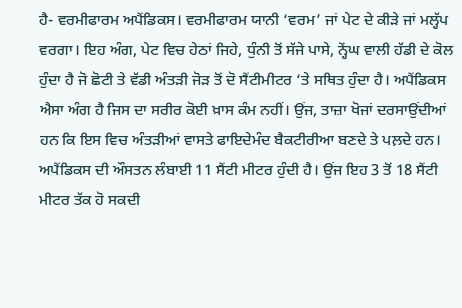ਹੈ- ਵਰਮੀਫਾਰਮ ਅਪੈਂਡਿਕਸ। ਵਰਮੀਫਾਰਮ ਯਾਨੀ ‘ਵਰਮ’ ਜਾਂ ਪੇਟ ਦੇ ਕੀੜੇ ਜਾਂ ਮਲ੍ਹੱਪ ਵਰਗਾ। ਇਹ ਅੰਗ, ਪੇਟ ਵਿਚ ਹੇਠਾਂ ਜਿਹੇ, ਧੁੰਨੀ ਤੋਂ ਸੱਜੇ ਪਾਸੇ, ਨ੍ਹੇਂਘ ਵਾਲੀ ਹੱਡੀ ਦੇ ਕੋਲ ਹੁੰਦਾ ਹੈ ਜੋ ਛੋਟੀ ਤੇ ਵੱਡੀ ਅੰਤੜੀ ਜੋੜ ਤੋਂ ਦੋ ਸੈਂਟੀਮੀਟਰ ‘ਤੇ ਸਥਿਤ ਹੁੰਦਾ ਹੈ। ਅਪੈਂਡਿਕਸ ਐਸਾ ਅੰਗ ਹੈ ਜਿਸ ਦਾ ਸਰੀਰ ਕੋਈ ਖ਼ਾਸ ਕੰਮ ਨਹੀਂ। ਉਂਜ, ਤਾਜ਼ਾ ਖੋਜਾਂ ਦਰਸਾਉਂਦੀਆਂ ਹਨ ਕਿ ਇਸ ਵਿਚ ਅੰਤੜੀਆਂ ਵਾਸਤੇ ਫਾਇਦੇਮੰਦ ਬੈਕਟੀਰੀਆ ਬਣਦੇ ਤੇ ਪਲ਼ਦੇ ਹਨ। ਅਪੈਂਡਿਕਸ ਦੀ ਔਸਤਨ ਲੰਬਾਈ 11 ਸੈਂਟੀ ਮੀਟਰ ਹੁੰਦੀ ਹੈ। ਉਂਜ ਇਹ 3 ਤੋਂ 18 ਸੈਂਟੀ ਮੀਟਰ ਤੱਕ ਹੋ ਸਕਦੀ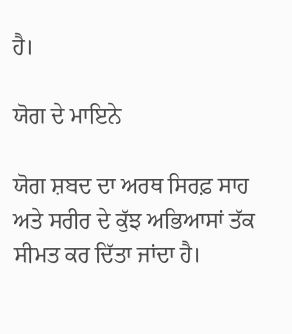ਹੈ।

ਯੋਗ ਦੇ ਮਾਇਨੇ

ਯੋਗ ਸ਼ਬਦ ਦਾ ਅਰਥ ਸਿਰਫ਼ ਸਾਹ ਅਤੇ ਸਰੀਰ ਦੇ ਕੁੱਝ ਅਭਿਆਸਾਂ ਤੱਕ ਸੀਮਤ ਕਰ ਦਿੱਤਾ ਜਾਂਦਾ ਹੈ।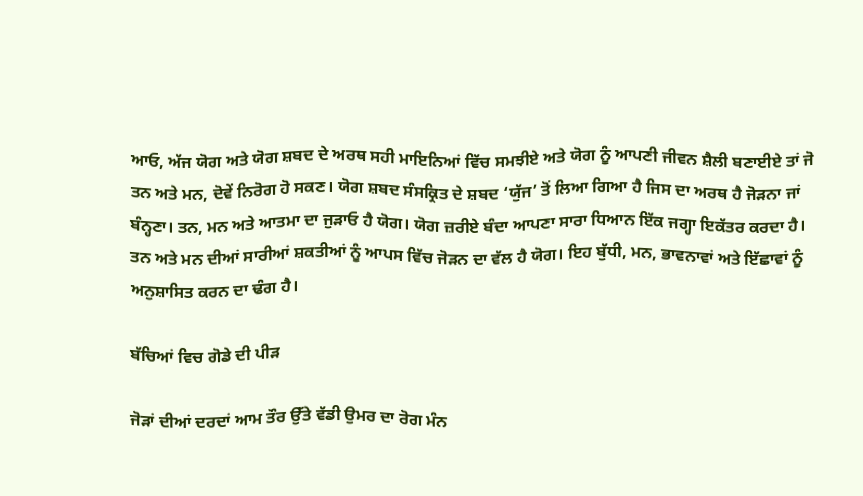ਆਓ, ਅੱਜ ਯੋਗ ਅਤੇ ਯੋਗ ਸ਼ਬਦ ਦੇ ਅਰਥ ਸਹੀ ਮਾਇਨਿਆਂ ਵਿੱਚ ਸਮਝੀਏ ਅਤੇ ਯੋਗ ਨੂੰ ਆਪਣੀ ਜੀਵਨ ਸ਼ੈਲੀ ਬਣਾਈਏ ਤਾਂ ਜੋ ਤਨ ਅਤੇ ਮਨ, ਦੋਵੇਂ ਨਿਰੋਗ ਹੋ ਸਕਣ। ਯੋਗ ਸ਼ਬਦ ਸੰਸਕ੍ਰਿਤ ਦੇ ਸ਼ਬਦ ‘ਯੁੱਜ’ ਤੋਂ ਲਿਆ ਗਿਆ ਹੈ ਜਿਸ ਦਾ ਅਰਥ ਹੈ ਜੋੜਨਾ ਜਾਂ ਬੰਨ੍ਹਣਾ। ਤਨ, ਮਨ ਅਤੇ ਆਤਮਾ ਦਾ ਜੁੜਾਓ ਹੈ ਯੋਗ। ਯੋਗ ਜ਼ਰੀਏ ਬੰਦਾ ਆਪਣਾ ਸਾਰਾ ਧਿਆਨ ਇੱਕ ਜਗ੍ਹਾ ਇਕੱਤਰ ਕਰਦਾ ਹੈ। ਤਨ ਅਤੇ ਮਨ ਦੀਆਂ ਸਾਰੀਆਂ ਸ਼ਕਤੀਆਂ ਨੂੰ ਆਪਸ ਵਿੱਚ ਜੋੜਨ ਦਾ ਵੱਲ ਹੈ ਯੋਗ। ਇਹ ਬੁੱਧੀ, ਮਨ, ਭਾਵਨਾਵਾਂ ਅਤੇ ਇੱਛਾਵਾਂ ਨੂੰ ਅਨੁਸ਼ਾਸਿਤ ਕਰਨ ਦਾ ਢੰਗ ਹੈ।

ਬੱਚਿਆਂ ਵਿਚ ਗੋਡੇ ਦੀ ਪੀੜ

ਜੋੜਾਂ ਦੀਆਂ ਦਰਦਾਂ ਆਮ ਤੌਰ ਉੱਤੇ ਵੱਡੀ ਉਮਰ ਦਾ ਰੋਗ ਮੰਨ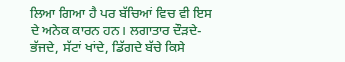ਲਿਆ ਗਿਆ ਹੈ ਪਰ ਬੱਚਿਆਂ ਵਿਚ ਵੀ ਇਸ ਦੇ ਅਨੇਕ ਕਾਰਨ ਹਨ। ਲਗਾਤਾਰ ਦੌੜਦੇ-ਭੱਜਦੇ, ਸੱਟਾਂ ਖਾਂਦੇ, ਡਿੱਗਦੇ ਬੱਚੇ ਕਿਸੇ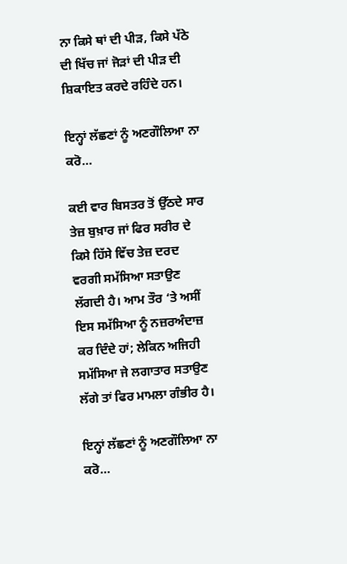ਨਾ ਕਿਸੇ ਥਾਂ ਦੀ ਪੀੜ, ਕਿਸੇ ਪੱਠੇ ਦੀ ਖਿੱਚ ਜਾਂ ਜੋੜਾਂ ਦੀ ਪੀੜ ਦੀ ਸ਼ਿਕਾਇਤ ਕਰਦੇ ਰਹਿੰਦੇ ਹਨ।

ਇਨ੍ਹਾਂ ਲੱਛਣਾਂ ਨੂੰ ਅਣਗੌਲਿਆ ਨਾ ਕਰੋ…

ਕਈ ਵਾਰ ਬਿਸਤਰ ਤੋਂ ਉੱਠਦੇ ਸਾਰ ਤੇਜ਼ ਬੁਖ਼ਾਰ ਜਾਂ ਫਿਰ ਸਰੀਰ ਦੇ ਕਿਸੇ ਹਿੱਸੇ ਵਿੱਚ ਤੇਜ਼ ਦਰਦ ਵਰਗੀ ਸਮੱਸਿਆ ਸਤਾਉਣ ਲੱਗਦੀ ਹੈ। ਆਮ ਤੌਰ ‘ਤੇ ਅਸੀਂ ਇਸ ਸਮੱਸਿਆ ਨੂੰ ਨਜ਼ਰਅੰਦਾਜ਼ ਕਰ ਦਿੰਦੇ ਹਾਂ; ਲੇਕਿਨ ਅਜਿਹੀ ਸਮੱਸਿਆ ਜੇ ਲਗਾਤਾਰ ਸਤਾਉਣ ਲੱਗੇ ਤਾਂ ਫਿਰ ਮਾਮਲਾ ਗੰਭੀਰ ਹੈ।

ਇਨ੍ਹਾਂ ਲੱਛਣਾਂ ਨੂੰ ਅਣਗੌਲਿਆ ਨਾ ਕਰੋ…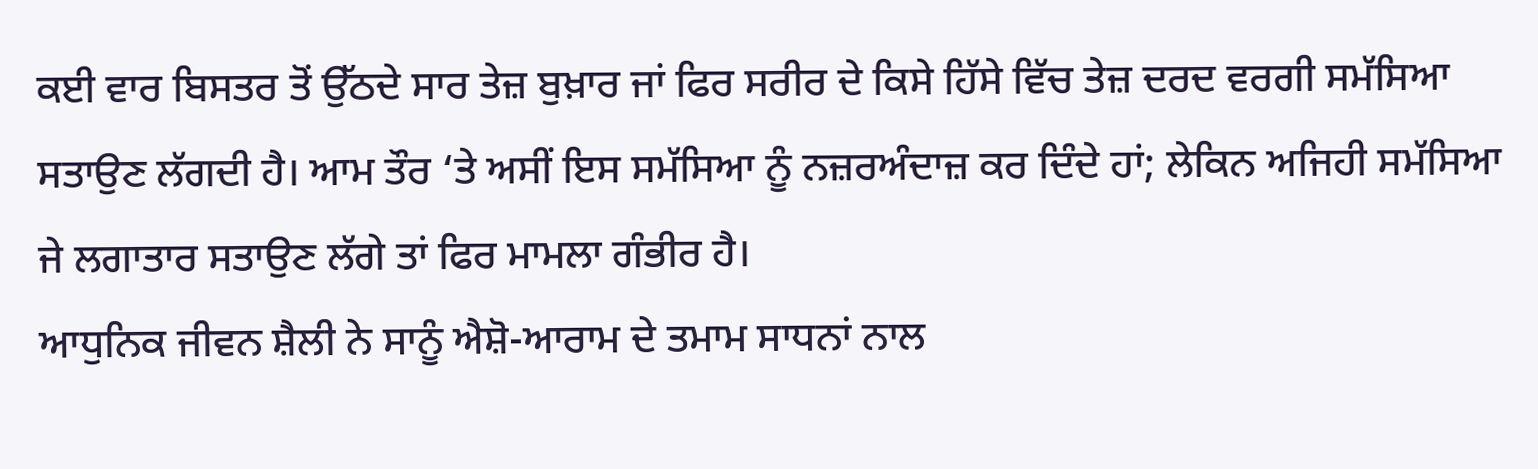ਕਈ ਵਾਰ ਬਿਸਤਰ ਤੋਂ ਉੱਠਦੇ ਸਾਰ ਤੇਜ਼ ਬੁਖ਼ਾਰ ਜਾਂ ਫਿਰ ਸਰੀਰ ਦੇ ਕਿਸੇ ਹਿੱਸੇ ਵਿੱਚ ਤੇਜ਼ ਦਰਦ ਵਰਗੀ ਸਮੱਸਿਆ ਸਤਾਉਣ ਲੱਗਦੀ ਹੈ। ਆਮ ਤੌਰ ‘ਤੇ ਅਸੀਂ ਇਸ ਸਮੱਸਿਆ ਨੂੰ ਨਜ਼ਰਅੰਦਾਜ਼ ਕਰ ਦਿੰਦੇ ਹਾਂ; ਲੇਕਿਨ ਅਜਿਹੀ ਸਮੱਸਿਆ ਜੇ ਲਗਾਤਾਰ ਸਤਾਉਣ ਲੱਗੇ ਤਾਂ ਫਿਰ ਮਾਮਲਾ ਗੰਭੀਰ ਹੈ।
ਆਧੁਨਿਕ ਜੀਵਨ ਸ਼ੈਲੀ ਨੇ ਸਾਨੂੰ ਐਸ਼ੋ-ਆਰਾਮ ਦੇ ਤਮਾਮ ਸਾਧਨਾਂ ਨਾਲ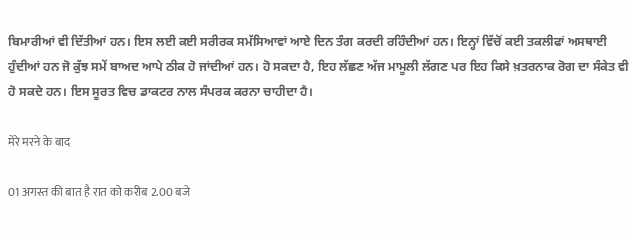ਬਿਮਾਰੀਆਂ ਵੀ ਦਿੱਤੀਆਂ ਹਨ। ਇਸ ਲਈ ਕਈ ਸਰੀਰਕ ਸਮੱਸਿਆਵਾਂ ਆਏ ਦਿਨ ਤੰਗ ਕਰਦੀ ਰਹਿੰਦੀਆਂ ਹਨ। ਇਨ੍ਹਾਂ ਵਿੱਚੋਂ ਕਈ ਤਕਲੀਫਾਂ ਅਸਥਾਈ ਹੁੰਦੀਆਂ ਹਨ ਜੋ ਕੁੱਝ ਸਮੇਂ ਬਾਅਦ ਆਪੇ ਠੀਕ ਹੋ ਜਾਂਦੀਆਂ ਹਨ। ਹੋ ਸਕਦਾ ਹੈ, ਇਹ ਲੱਛਣ ਅੱਜ ਮਾਮੂਲੀ ਲੱਗਣ ਪਰ ਇਹ ਕਿਸੇ ਖ਼ਤਰਨਾਕ ਰੋਗ ਦਾ ਸੰਕੇਤ ਵੀ ਹੋ ਸਕਦੇ ਹਨ। ਇਸ ਸੂਰਤ ਵਿਚ ਡਾਕਟਰ ਨਾਲ ਸੰਪਰਕ ਕਰਨਾ ਚਾਹੀਦਾ ਹੈ।

मेरे मरने के बाद

01 अगस्त की बात है रात को करीब 2.00 बजे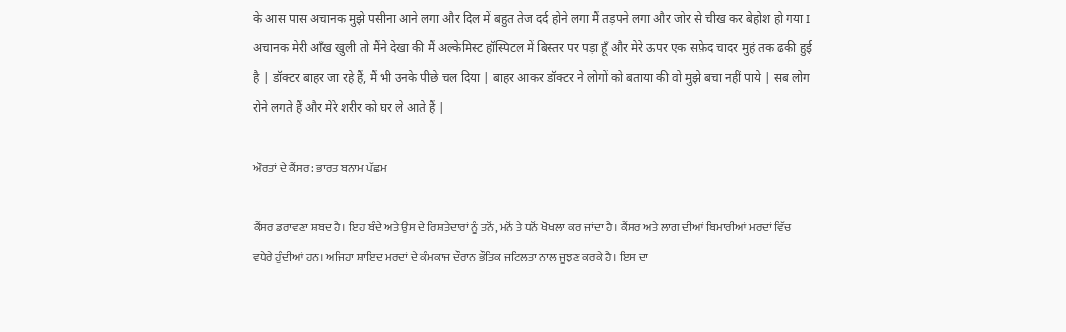के आस पास अचानक मुझे पसीना आने लगा और दिल में बहुत तेज दर्द होने लगा मैं तड़पने लगा और जोर से चीख कर बेहोश हो गया I अचानक मेरी आँख खुली तो मैंने देखा की मैं अल्केमिस्ट हॉस्पिटल में बिस्तर पर पड़ा हूँ और मेरे ऊपर एक सफ़ेद चादर मुहं तक ढकी हुई है | डॉक्टर बाहर जा रहे हैं, मैं भी उनके पीछे चल दिया | बाहर आकर डॉक्टर ने लोगों को बताया की वो मुझे बचा नहीं पाये | सब लोग रोने लगते हैं और मेरे शरीर को घर ले आते हैं |

ਔਰਤਾਂ ਦੇ ਕੈਂਸਰ: ਭਾਰਤ ਬਨਾਮ ਪੱਛਮ

ਕੈਂਸਰ ਡਰਾਵਣਾ ਸ਼ਬਦ ਹੈ। ਇਹ ਬੰਦੇ ਅਤੇ ਉਸ ਦੇ ਰਿਸ਼ਤੇਦਾਰਾਂ ਨੂੰ ਤਨੋਂ, ਮਨੋਂ ਤੇ ਧਨੋਂ ਖੋਖਲਾ ਕਰ ਜਾਂਦਾ ਹੈ। ਕੈਂਸਰ ਅਤੇ ਲਾਗ ਦੀਆਂ ਬਿਮਾਰੀਆਂ ਮਰਦਾਂ ਵਿੱਚ ਵਧੇਰੇ ਹੁੰਦੀਆਂ ਹਨ। ਅਜਿਹਾ ਸ਼ਾਇਦ ਮਰਦਾਂ ਦੇ ਕੰਮਕਾਜ ਦੌਰਾਨ ਭੌਤਿਕ ਜਟਿਲਤਾ ਨਾਲ ਜੂਝਣ ਕਰਕੇ ਹੈ। ਇਸ ਦਾ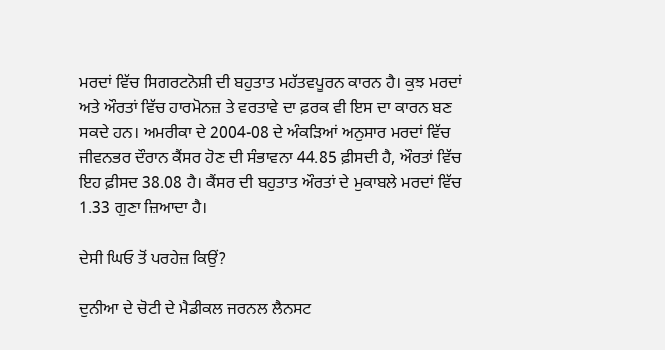ਮਰਦਾਂ ਵਿੱਚ ਸਿਗਰਟਨੋਸ਼ੀ ਦੀ ਬਹੁਤਾਤ ਮਹੱਤਵਪੂਰਨ ਕਾਰਨ ਹੈ। ਕੁਝ ਮਰਦਾਂ ਅਤੇ ਔਰਤਾਂ ਵਿੱਚ ਹਾਰਮੋਨਜ਼ ਤੇ ਵਰਤਾਵੇ ਦਾ ਫ਼ਰਕ ਵੀ ਇਸ ਦਾ ਕਾਰਨ ਬਣ ਸਕਦੇ ਹਨ। ਅਮਰੀਕਾ ਦੇ 2004-08 ਦੇ ਅੰਕੜਿਆਂ ਅਨੁਸਾਰ ਮਰਦਾਂ ਵਿੱਚ ਜੀਵਨਭਰ ਦੌਰਾਨ ਕੈਂਸਰ ਹੋਣ ਦੀ ਸੰਭਾਵਨਾ 44.85 ਫ਼ੀਸਦੀ ਹੈ, ਔਰਤਾਂ ਵਿੱਚ ਇਹ ਫ਼ੀਸਦ 38.08 ਹੈ। ਕੈਂਸਰ ਦੀ ਬਹੁਤਾਤ ਔਰਤਾਂ ਦੇ ਮੁਕਾਬਲੇ ਮਰਦਾਂ ਵਿੱਚ 1.33 ਗੁਣਾ ਜ਼ਿਆਦਾ ਹੈ।

ਦੇਸੀ ਘਿਓ ਤੋਂ ਪਰਹੇਜ਼ ਕਿਉਂ?

ਦੁਨੀਆ ਦੇ ਚੋਟੀ ਦੇ ਮੈਡੀਕਲ ਜਰਨਲ ਲੈਨਸਟ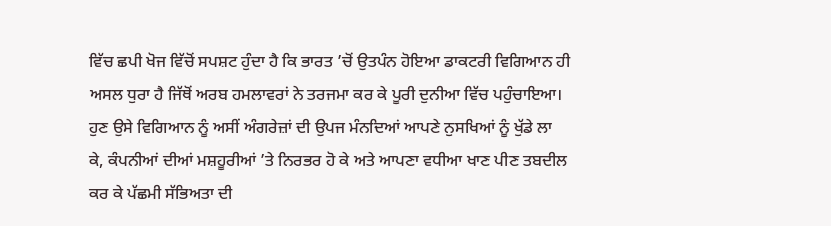ਵਿੱਚ ਛਪੀ ਖੋਜ ਵਿੱਚੋਂ ਸਪਸ਼ਟ ਹੁੰਦਾ ਹੈ ਕਿ ਭਾਰਤ ’ਚੋਂ ਉਤਪੰਨ ਹੋਇਆ ਡਾਕਟਰੀ ਵਿਗਿਆਨ ਹੀ ਅਸਲ ਧੁਰਾ ਹੈ ਜਿੱਥੋਂ ਅਰਬ ਹਮਲਾਵਰਾਂ ਨੇ ਤਰਜਮਾ ਕਰ ਕੇ ਪੂਰੀ ਦੁਨੀਆ ਵਿੱਚ ਪਹੁੰਚਾਇਆ। ਹੁਣ ਉਸੇ ਵਿਗਿਆਨ ਨੂੰ ਅਸੀਂ ਅੰਗਰੇਜ਼ਾਂ ਦੀ ਉਪਜ ਮੰਨਦਿਆਂ ਆਪਣੇ ਨੁਸਖਿਆਂ ਨੂੰ ਖੁੱਡੇ ਲਾ ਕੇ, ਕੰਪਨੀਆਂ ਦੀਆਂ ਮਸ਼ਹੂਰੀਆਂ ’ਤੇ ਨਿਰਭਰ ਹੋ ਕੇ ਅਤੇ ਆਪਣਾ ਵਧੀਆ ਖਾਣ ਪੀਣ ਤਬਦੀਲ ਕਰ ਕੇ ਪੱਛਮੀ ਸੱਭਿਅਤਾ ਦੀ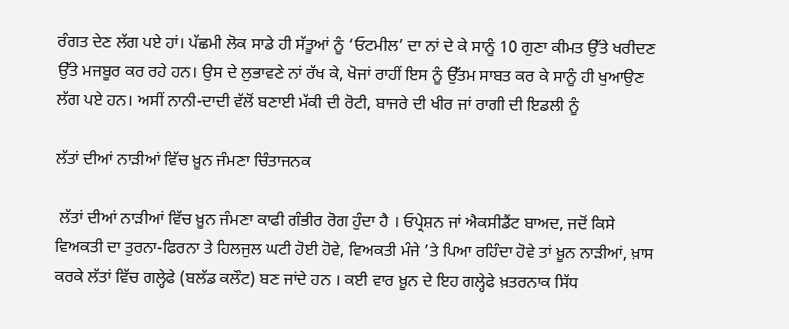ਰੰਗਤ ਦੇਣ ਲੱਗ ਪਏ ਹਾਂ। ਪੱਛਮੀ ਲੋਕ ਸਾਡੇ ਹੀ ਸੱਤੂਆਂ ਨੂੰ ‘ਓਟਮੀਲ’ ਦਾ ਨਾਂ ਦੇ ਕੇ ਸਾਨੂੰ 10 ਗੁਣਾ ਕੀਮਤ ਉੱਤੇ ਖਰੀਦਣ ਉੱਤੇ ਮਜਬੂਰ ਕਰ ਰਹੇ ਹਨ। ਉਸ ਦੇ ਲੁਭਾਵਣੇ ਨਾਂ ਰੱਖ ਕੇ, ਖੋਜਾਂ ਰਾਹੀਂ ਇਸ ਨੂੰ ਉੱਤਮ ਸਾਬਤ ਕਰ ਕੇ ਸਾਨੂੰ ਹੀ ਖੁਆਉਣ ਲੱਗ ਪਏ ਹਨ। ਅਸੀਂ ਨਾਨੀ-ਦਾਦੀ ਵੱਲੋਂ ਬਣਾਈ ਮੱਕੀ ਦੀ ਰੋਟੀ, ਬਾਜਰੇ ਦੀ ਖੀਰ ਜਾਂ ਰਾਗੀ ਦੀ ਇਡਲੀ ਨੂੰ

ਲੱਤਾਂ ਦੀਆਂ ਨਾੜੀਆਂ ਵਿੱਚ ਖ਼ੂਨ ਜੰਮਣਾ ਚਿੰਤਾਜਨਕ

 ਲੱਤਾਂ ਦੀਆਂ ਨਾੜੀਆਂ ਵਿੱਚ ਖ਼ੂਨ ਜੰਮਣਾ ਕਾਫੀ ਗੰਭੀਰ ਰੋਗ ਹੁੰਦਾ ਹੈ । ਓਪ੍ਰੇਸ਼ਨ ਜਾਂ ਐਕਸੀਡੈਂਟ ਬਾਅਦ, ਜਦੋਂ ਕਿਸੇ ਵਿਅਕਤੀ ਦਾ ਤੁਰਨਾ-ਫਿਰਨਾ ਤੇ ਹਿਲਜੁਲ ਘਟੀ ਹੋਈ ਹੋਵੇ, ਵਿਅਕਤੀ ਮੰਜੇ ’ਤੇ ਪਿਆ ਰਹਿੰਦਾ ਹੋਵੇ ਤਾਂ ਖ਼ੂਨ ਨਾੜੀਆਂ, ਖ਼ਾਸ ਕਰਕੇ ਲੱਤਾਂ ਵਿੱਚ ਗਲ੍ਹੇਫੇ (ਬਲੱਡ ਕਲੌਟ) ਬਣ ਜਾਂਦੇ ਹਨ । ਕਈ ਵਾਰ ਖ਼ੂਨ ਦੇ ਇਹ ਗਲ੍ਹੇਫੇ ਖ਼ਤਰਨਾਕ ਸਿੱਧ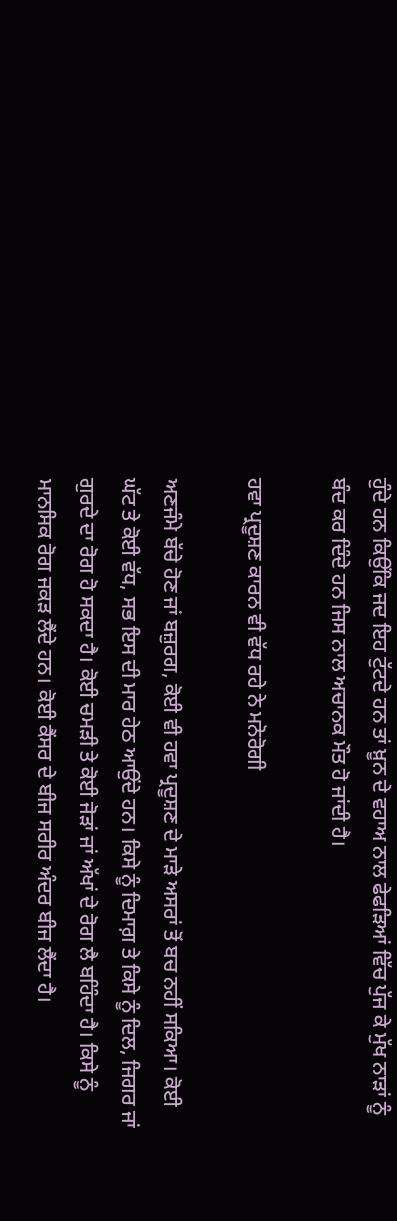ਹੁੰਦੇ ਹਨ ਕਿਉਂਕਿ ਜਦ ਇਹ ਟੁੱਟਦੇ ਹਨ ਤਾਂ ਖ਼ੂਨ ਦੇ ਵਹਾਅ ਨਾਲ ਫੇਫੜਿਆਂ ਵਿੱਚ ਪੁੱਜ ਕੇ ਮੁੱਖ ਨਾੜਾਂ ਨੂੰ ਬੰਦ ਕਰ ਦਿੰਦੇ ਹਨ ਜਿਸ ਨਾਲ ਅਚਾਨਕ ਮੌਤ ਹੋ ਜਾਂਦੀ ਹੈ।

ਹਵਾ ਪ੍ਰਦੂਸ਼ਣ ਕਾਰਨ ਵੀ ਵੱਧ ਰਹੇ ਨੇ ਮਨੋਰੋਗੀ

ਅਣਜੰਮੇ ਬੱਚੇ ਹੋਣ ਜਾਂ ਬਜ਼ੁਰਗ, ਕੋਈ ਵੀ ਹਵਾ ਪ੍ਰਦੂਸ਼ਣ ਦੇ ਮਾੜੇ ਅਸਰਾਂ ਤੋਂ ਬਚ ਨਹੀਂ ਸਕਿਆ। ਕੋਈ ਘੱਟ ਤੇ ਕੋਈ ਵੱਧ, ਸਭ ਇਸ ਦੀ ਮਾਰ ਹੇਠ ਆਉਂਦੇ ਹਨ। ਕਿਸੇ ਨੂੰ ਦਿਮਾਗ਼ ਤੇ ਕਿਸੇ ਨੂੰ ਦਿਲ, ਜਿਗਰ ਜਾਂ ਗੁਰਦੇ ਦਾ ਰੋਗ ਹੋ ਸਕਦਾ ਹੈ। ਕੋਈ ਚਮੜੀ ਤੇ ਕੋਈ ਜੋੜਾਂ ਜਾਂ ਅੱਖਾਂ ਦੇ ਰੋਗ ਲੈ ਬਹਿੰਦਾ ਹੈ। ਕਿਸੇ ਨੂੰ ਮਾਨਸਿਕ ਰੋਗ ਜਕੜ ਲੈਂਦੇ ਹਨ। ਕੋਈ ਕੈਂਸਰ ਦੇ ਬੀਜ ਸਰੀਰ ਅੰਦਰ ਬੀਜ ਲੈਂਦਾ ਹੈ।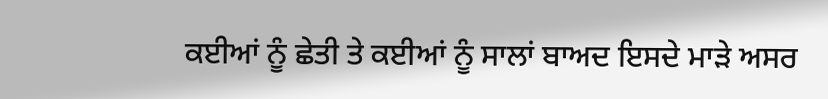ਕਈਆਂ ਨੂੰ ਛੇਤੀ ਤੇ ਕਈਆਂ ਨੂੰ ਸਾਲਾਂ ਬਾਅਦ ਇਸਦੇ ਮਾੜੇ ਅਸਰ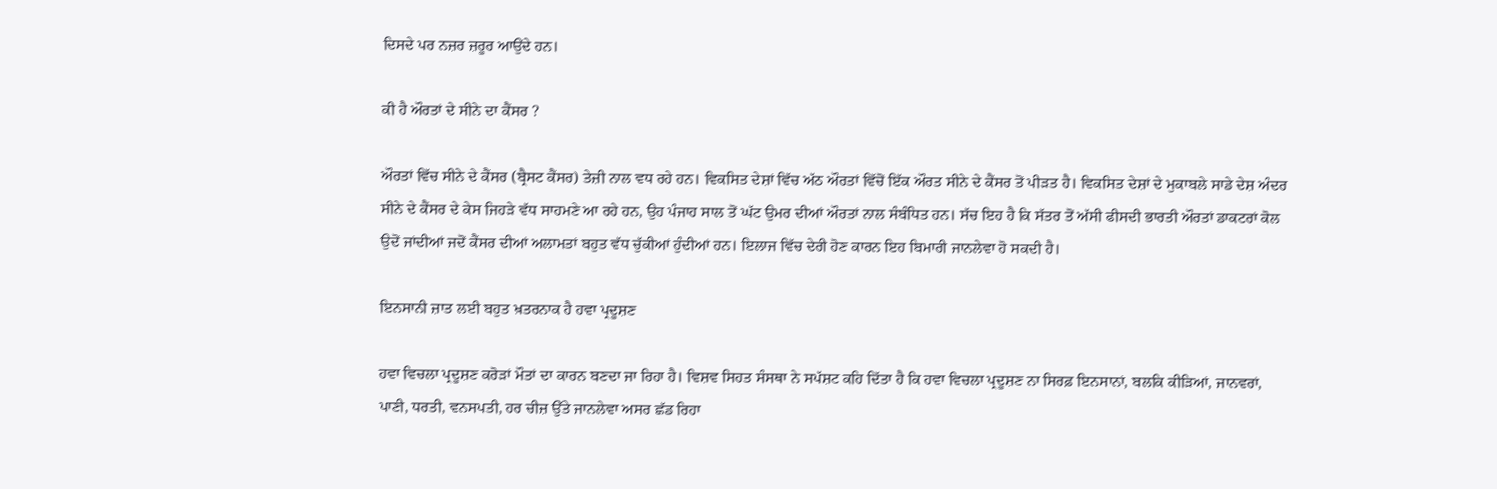ਦਿਸਦੇ ਪਰ ਨਜ਼ਰ ਜ਼ਰੂਰ ਆਉਂਦੇ ਹਨ।

ਕੀ ਹੈ ਔਰਤਾਂ ਦੇ ਸੀਨੇ ਦਾ ਕੈਂਸਰ ?

ਔਰਤਾਂ ਵਿੱਚ ਸੀਨੇ ਦੇ ਕੈਂਸਰ (ਬ੍ਰੈਸਟ ਕੈਂਸਰ) ਤੇਜ਼ੀ ਨਾਲ ਵਧ ਰਹੇ ਹਨ। ਵਿਕਸਿਤ ਦੇਸ਼ਾਂ ਵਿੱਚ ਅੱਠ ਔਰਤਾਂ ਵਿੱਚੋਂ ਇੱਕ ਔਰਤ ਸੀਨੇ ਦੇ ਕੈਂਸਰ ਤੋਂ ਪੀੜਤ ਹੈ। ਵਿਕਸਿਤ ਦੇਸ਼ਾਂ ਦੇ ਮੁਕਾਬਲੇ ਸਾਡੇ ਦੇਸ਼ ਅੰਦਰ ਸੀਨੇ ਦੇ ਕੈਂਸਰ ਦੇ ਕੇਸ ਜਿਹੜੇ ਵੱਧ ਸਾਹਮਣੇ ਆ ਰਹੇ ਹਨ, ਉਹ ਪੰਜਾਹ ਸਾਲ ਤੋਂ ਘੱਟ ਉਮਰ ਦੀਆਂ ਔਰਤਾਂ ਨਾਲ ਸੰਬੰਧਿਤ ਹਨ। ਸੱਚ ਇਹ ਹੈ ਕਿ ਸੱਤਰ ਤੋਂ ਅੱਸੀ ਫੀਸਦੀ ਭਾਰਤੀ ਔਰਤਾਂ ਡਾਕਟਰਾਂ ਕੋਲ ਉਦੋਂ ਜਾਂਦੀਆਂ ਜਦੋਂ ਕੈਂਸਰ ਦੀਆਂ ਅਲਾਮਤਾਂ ਬਹੁਤ ਵੱਧ ਚੁੱਕੀਆਂ ਹੁੰਦੀਆਂ ਹਨ। ਇਲਾਜ ਵਿੱਚ ਦੇਰੀ ਹੋਣ ਕਾਰਨ ਇਹ ਬਿਮਾਰੀ ਜਾਨਲੇਵਾ ਹੋ ਸਕਦੀ ਹੈ।

ਇਨਸਾਨੀ ਜ਼ਾਤ ਲਈ ਬਹੁਤ ਖ਼ਤਰਨਾਕ ਹੈ ਹਵਾ ਪ੍ਰਦੂਸ਼ਣ

ਹਵਾ ਵਿਚਲਾ ਪ੍ਰਦੂਸ਼ਣ ਕਰੋੜਾਂ ਮੌਤਾਂ ਦਾ ਕਾਰਨ ਬਣਦਾ ਜਾ ਰਿਹਾ ਹੈ। ਵਿਸ਼ਵ ਸਿਹਤ ਸੰਸਥਾ ਨੇ ਸਪੱਸ਼ਟ ਕਹਿ ਦਿੱਤਾ ਹੈ ਕਿ ਹਵਾ ਵਿਚਲਾ ਪ੍ਰਦੂਸ਼ਣ ਨਾ ਸਿਰਫ਼ ਇਨਸਾਨਾਂ, ਬਲਕਿ ਕੀੜਿਆਂ, ਜਾਨਵਰਾਂ, ਪਾਣੀ, ਧਰਤੀ, ਵਨਸਪਤੀ, ਹਰ ਚੀਜ਼ ਉੱਤੇ ਜਾਨਲੇਵਾ ਅਸਰ ਛੱਡ ਰਿਹਾ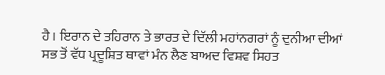ਹੈ। ਇਰਾਨ ਦੇ ਤਹਿਰਾਨ ਤੇ ਭਾਰਤ ਦੇ ਦਿੱਲੀ ਮਹਾਂਨਗਰਾਂ ਨੂੰ ਦੁਨੀਆ ਦੀਆਂ ਸਭ ਤੋਂ ਵੱਧ ਪ੍ਰਦੂਸ਼ਿਤ ਥਾਵਾਂ ਮੰਨ ਲੈਣ ਬਾਅਦ ਵਿਸ਼ਵ ਸਿਹਤ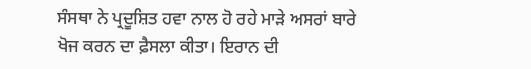ਸੰਸਥਾ ਨੇ ਪ੍ਰਦੂਸ਼ਿਤ ਹਵਾ ਨਾਲ ਹੋ ਰਹੇ ਮਾੜੇ ਅਸਰਾਂ ਬਾਰੇ ਖੋਜ ਕਰਨ ਦਾ ਫ਼ੈਸਲਾ ਕੀਤਾ। ਇਰਾਨ ਦੀ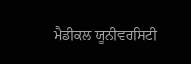ਮੈਡੀਕਲ ਯੂਨੀਵਰਸਿਟੀ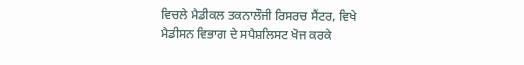ਵਿਚਲੇ ਮੈਡੀਕਲ ਤਕਨਾਲੌਜੀ ਰਿਸਰਚ ਸੈਂਟਰ, ਵਿਖੇ ਮੈਡੀਸਨ ਵਿਭਾਗ ਦੇ ਸਪੈਸ਼ਲਿਸਟ ਖੋਜ ਕਰਕੇ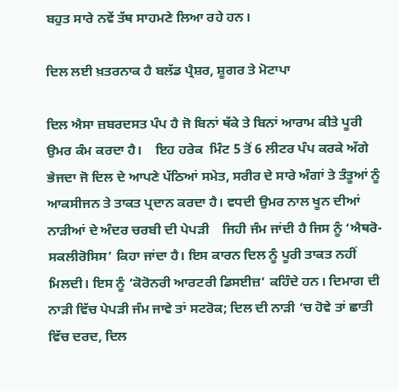ਬਹੁਤ ਸਾਰੇ ਨਵੇਂ ਤੱਥ ਸਾਹਮਣੇ ਲਿਆ ਰਹੇ ਹਨ।

ਦਿਲ ਲਈ ਖ਼ਤਰਨਾਕ ਹੈ ਬਲੱਡ ਪ੍ਰੈਸ਼ਰ, ਸ਼ੂਗਰ ਤੇ ਮੋਟਾਪਾ

ਦਿਲ ਐਸਾ ਜ਼ਬਰਦਸਤ ਪੰਪ ਹੈ ਜੋ ਬਿਨਾਂ ਥੱਕੇ ਤੇ ਬਿਨਾਂ ਆਰਾਮ ਕੀਤੇ ਪੂਰੀ ਉਮਰ ਕੰਮ ਕਰਦਾ ਹੈ।    ਇਹ ਹਰੇਕ  ਮਿੰਟ 5 ਤੋਂ 6 ਲੀਟਰ ਪੰਪ ਕਰਕੇ ਅੱਗੇ ਭੇਜਦਾ ਜੋ ਦਿਲ ਦੇ ਆਪਣੇ ਪੱਠਿਆਂ ਸਮੇਤ, ਸਰੀਰ ਦੇ ਸਾਰੇ ਅੰਗਾਂ ਤੇ ਤੰਤੂਆਂ ਨੂੰ ਆਕਸੀਜਨ ਤੇ ਤਾਕਤ ਪ੍ਰਦਾਨ ਕਰਦਾ ਹੈ। ਵਧਦੀ ਉਮਰ ਨਾਲ ਖੂਨ ਦੀਆਂ ਨਾੜੀਆਂ ਦੇ ਅੰਦਰ ਚਰਬੀ ਦੀ ਪੇਪੜੀ    ਜਿਹੀ ਜੰਮ ਜਾਂਦੀ ਹੈ ਜਿਸ ਨੂੰ ‘ਐਥਰੋ-ਸਕਲੀਰੋਸਿਸ’ ਕਿਹਾ ਜਾਂਦਾ ਹੈ। ਇਸ ਕਾਰਨ ਦਿਲ ਨੂੰ ਪੂਰੀ ਤਾਕਤ ਨਹੀਂ ਮਿਲਦੀ। ਇਸ ਨੂੰ ‘ਕੋਰੋਨਰੀ ਆਰਟਰੀ ਡਿਸਈਜ਼’ ਕਹਿੰਦੇ ਹਨ। ਦਿਮਾਗ ਦੀ ਨਾੜੀ ਵਿੱਚ ਪੇਪੜੀ ਜੰਮ ਜਾਵੇ ਤਾਂ ਸਟਰੋਕ; ਦਿਲ ਦੀ ਨਾੜੀ ‘ਚ ਹੋਵੇ ਤਾਂ ਛਾਤੀ ਵਿੱਚ ਦਰਦ, ਦਿਲ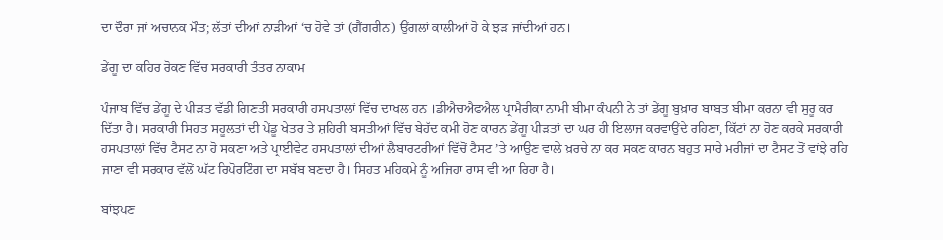ਦਾ ਦੌਰਾ ਜਾਂ ਅਚਾਨਕ ਮੌਤ; ਲੱਤਾਂ ਦੀਆਂ ਨਾੜੀਆਂ ‘ਚ ਹੋਵੇ ਤਾਂ (ਗੈਂਗਰੀਨ) ਉਂਗਲਾਂ ਕਾਲੀਆਂ ਹੋ ਕੇ ਝੜ ਜਾਂਦੀਆਂ ਹਨ।

ਡੇਂਗੂ ਦਾ ਕਹਿਰ ਰੋਕਣ ਵਿੱਚ ਸਰਕਾਰੀ ਤੰਤਰ ਨਾਕਾਮ

ਪੰਜਾਬ ਵਿੱਚ ਡੇਂਗੂ ਦੇ ਪੀੜਤ ਵੱਡੀ ਗਿਣਤੀ ਸਰਕਾਰੀ ਹਸਪਤਾਲਾਂ ਵਿੱਚ ਦਾਖਲ ਹਨ ।ਡੀਐਚਐਫਐਲ ਪ੍ਰਾਮੈਰੀਕਾ ਨਾਮੀ ਬੀਮਾ ਕੰਪਨੀ ਨੇ ਤਾਂ ਡੇਂਗੂ ਬੁਖ਼ਾਰ ਬਾਬਤ ਬੀਮਾ ਕਰਨਾ ਵੀ ਸੁਰੂ ਕਰ ਦਿੱਤਾ ਹੈ। ਸਰਕਾਰੀ ਸਿਹਤ ਸਹੂਲਤਾਂ ਦੀ ਪੇਂਡੂ ਖੇਤਰ ਤੇ ਸ਼ਹਿਰੀ ਬਸਤੀਆਂ ਵਿੱਚ ਬੇਹੱਦ ਕਮੀ ਹੋਣ ਕਾਰਨ ਡੇਂਗੂ ਪੀੜਤਾਂ ਦਾ ਘਰ ਹੀ ਇਲਾਜ ਕਰਵਾਉਂਦੇ ਰਹਿਣਾ, ਕਿੱਟਾਂ ਨਾ ਹੋਣ ਕਰਕੇ ਸਰਕਾਰੀ ਹਸਪਤਾਲਾਂ ਵਿੱਚ ਟੈਸਟ ਨਾ ਹੋ ਸਕਣਾ ਅਤੇ ਪ੍ਰਾਈਵੇਟ ਹਸਪਤਾਲਾਂ ਦੀਆਂ ਲੈਬਾਰਟਰੀਆਂ ਵਿੱਚੋਂ ਟੈਸਟ ’ਤੇ ਆਉਣ ਵਾਲੇ ਖ਼ਰਚੇ ਨਾ ਕਰ ਸਕਣ ਕਾਰਨ ਬਹੁਤ ਸਾਰੇ ਮਰੀਜਾਂ ਦਾ ਟੈਸਟ ਤੋਂ ਵਾਂਝੇ ਰਹਿ ਜਾਣਾ ਵੀ ਸਰਕਾਰ ਵੱਲੋਂ ਘੱਟ ਰਿਪੋਰਟਿੰਗ ਦਾ ਸਬੱਬ ਬਣਦਾ ਹੈ। ਸਿਹਤ ਮਹਿਕਮੇ ਨੂੰ ਅਜਿਹਾ ਰਾਸ ਵੀ ਆ ਰਿਹਾ ਹੈ।

ਬਾਂਝਪਣ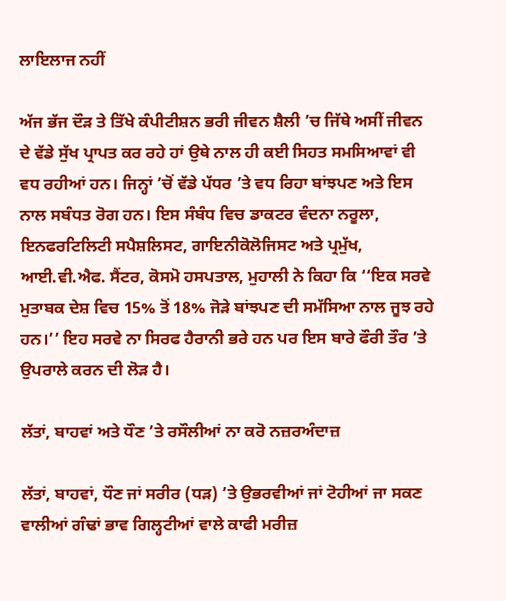ਲਾਇਲਾਜ ਨਹੀਂ

ਅੱਜ ਭੱਜ ਦੌੜ ਤੇ ਤਿੱਖੇ ਕੰਪੀਟੀਸ਼ਨ ਭਰੀ ਜੀਵਨ ਸ਼ੈਲੀ ’ਚ ਜਿੱਥੇ ਅਸੀਂ ਜੀਵਨ ਦੇ ਵੱਡੇ ਸੁੱਖ ਪ੍ਰਾਪਤ ਕਰ ਰਹੇ ਹਾਂ ਉਥੇ ਨਾਲ ਹੀ ਕਈ ਸਿਹਤ ਸਮਸਿਆਵਾਂ ਵੀ ਵਧ ਰਹੀਆਂ ਹਨ। ਜਿਨ੍ਹਾਂ ’ਚੋਂ ਵੱਡੇ ਪੱਧਰ ’ਤੇ ਵਧ ਰਿਹਾ ਬਾਂਝਪਣ ਅਤੇ ਇਸ ਨਾਲ ਸਬੰਧਤ ਰੋਗ ਹਨ। ਇਸ ਸੰਬੰਧ ਵਿਚ ਡਾਕਟਰ ਵੰਦਨਾ ਨਰੂਲਾ, ਇਨਫਰਟਿਲਿਟੀ ਸਪੈਸ਼ਲਿਸਟ, ਗਾਇਨੀਕੋਲੋਜਿਸਟ ਅਤੇ ਪ੍ਰਮੁੱਖ, ਆਈ.ਵੀ.ਐਫ. ਸੈਂਟਰ, ਕੋਸਮੋ ਹਸਪਤਾਲ, ਮੁਹਾਲੀ ਨੇ ਕਿਹਾ ਕਿ ‘‘ਇਕ ਸਰਵੇ ਮੁਤਾਬਕ ਦੇਸ਼ ਵਿਚ 15% ਤੋਂ 18% ਜੋੜੇ ਬਾਂਝਪਣ ਦੀ ਸਮੱਸਿਆ ਨਾਲ ਜੂਝ ਰਹੇ ਹਨ।’’ ਇਹ ਸਰਵੇ ਨਾ ਸਿਰਫ ਹੈਰਾਨੀ ਭਰੇ ਹਨ ਪਰ ਇਸ ਬਾਰੇ ਫੌਰੀ ਤੌਰ ’ਤੇ ਉਪਰਾਲੇ ਕਰਨ ਦੀ ਲੋੜ ਹੈ।

ਲੱਤਾਂ, ਬਾਹਵਾਂ ਅਤੇ ਧੌਣ ’ਤੇ ਰਸੌਲੀਆਂ ਨਾ ਕਰੋ ਨਜ਼ਰਅੰਦਾਜ਼

ਲੱਤਾਂ, ਬਾਹਵਾਂ, ਧੌਣ ਜਾਂ ਸਰੀਰ (ਧੜ) ’ਤੇ ਉਭਰਵੀਆਂ ਜਾਂ ਟੋਹੀਆਂ ਜਾ ਸਕਣ ਵਾਲੀਆਂ ਗੰਢਾਂ ਭਾਵ ਗਿਲ੍ਹਟੀਆਂ ਵਾਲੇ ਕਾਫੀ ਮਰੀਜ਼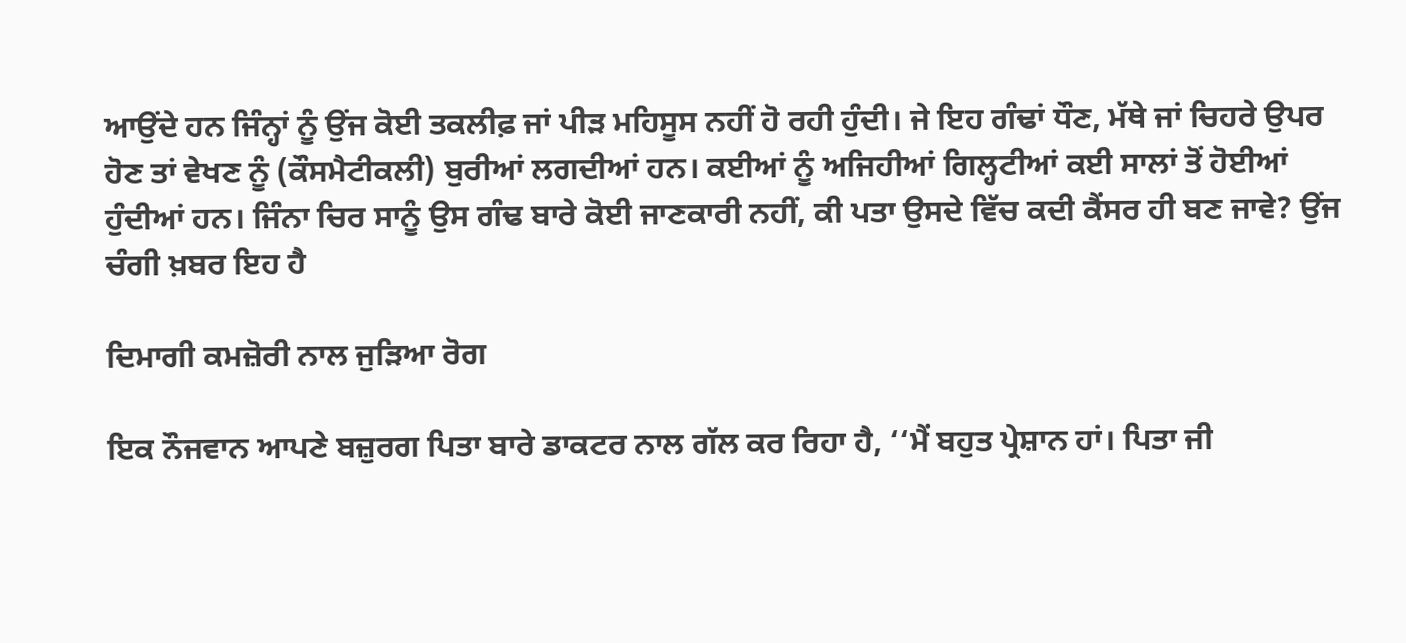ਆਉਂਦੇ ਹਨ ਜਿੰਨ੍ਹਾਂ ਨੂੰ ਉਂਜ ਕੋਈ ਤਕਲੀਫ਼ ਜਾਂ ਪੀੜ ਮਹਿਸੂਸ ਨਹੀਂ ਹੋ ਰਹੀ ਹੁੰਦੀ। ਜੇ ਇਹ ਗੰਢਾਂ ਧੌਣ, ਮੱਥੇ ਜਾਂ ਚਿਹਰੇ ਉਪਰ ਹੋਣ ਤਾਂ ਵੇਖਣ ਨੂੰ (ਕੌਸਮੈਟੀਕਲੀ) ਬੁਰੀਆਂ ਲਗਦੀਆਂ ਹਨ। ਕਈਆਂ ਨੂੰ ਅਜਿਹੀਆਂ ਗਿਲ੍ਹਟੀਆਂ ਕਈ ਸਾਲਾਂ ਤੋਂ ਹੋਈਆਂ ਹੁੰਦੀਆਂ ਹਨ। ਜਿੰਨਾ ਚਿਰ ਸਾਨੂੰ ਉਸ ਗੰਢ ਬਾਰੇ ਕੋਈ ਜਾਣਕਾਰੀ ਨਹੀਂ, ਕੀ ਪਤਾ ਉਸਦੇ ਵਿੱਚ ਕਦੀ ਕੈਂਸਰ ਹੀ ਬਣ ਜਾਵੇ? ਉਂਜ ਚੰਗੀ ਖ਼ਬਰ ਇਹ ਹੈ

ਦਿਮਾਗੀ ਕਮਜ਼ੋਰੀ ਨਾਲ ਜੁੜਿਆ ਰੋਗ

ਇਕ ਨੌਜਵਾਨ ਆਪਣੇ ਬਜ਼ੁਰਗ ਪਿਤਾ ਬਾਰੇ ਡਾਕਟਰ ਨਾਲ ਗੱਲ ਕਰ ਰਿਹਾ ਹੈ, ‘‘ਮੈਂ ਬਹੁਤ ਪ੍ਰੇਸ਼ਾਨ ਹਾਂ। ਪਿਤਾ ਜੀ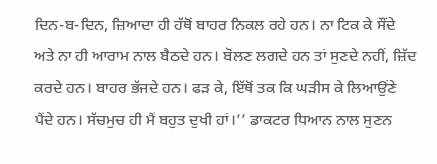ਦਿਨ-ਬ-ਦਿਨ, ਜ਼ਿਆਦਾ ਹੀ ਹੱਥੋਂ ਬਾਹਰ ਨਿਕਲ ਰਹੇ ਹਨ। ਨਾ ਟਿਕ ਕੇ ਸੌਂਦੇ ਅਤੇ ਨਾ ਹੀ ਆਰਾਮ ਨਾਲ ਬੈਠਦੇ ਹਨ। ਬੋਲਣ ਲਗਦੇ ਹਨ ਤਾਂ ਸੁਣਦੇ ਨਹੀਂ, ਜ਼ਿੱਦ ਕਰਦੇ ਹਨ। ਬਾਹਰ ਭੱਜਦੇ ਹਨ। ਫੜ ਕੇ, ਇੱਥੋਂ ਤਕ ਕਿ ਘੜੀਸ ਕੇ ਲਿਆਉਂਣੇ ਪੈਂਦੇ ਹਨ। ਸੱਚਮੁਚ ਹੀ ਮੈਂ ਬਹੁਤ ਦੁਖੀ ਹਾਂ।’’ ਡਾਕਟਰ ਧਿਆਨ ਨਾਲ ਸੁਣਨ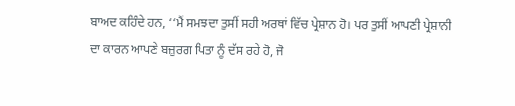ਬਾਅਦ ਕਹਿੰਦੇ ਹਨ, ‘‘ਮੈਂ ਸਮਝਦਾ ਤੁਸੀਂ ਸਹੀ ਅਰਥਾਂ ਵਿੱਚ ਪ੍ਰੇਸ਼ਾਨ ਹੋ। ਪਰ ਤੁਸੀਂ ਆਪਣੀ ਪ੍ਰੇਸ਼ਾਨੀ ਦਾ ਕਾਰਨ ਆਪਣੇ ਬਜ਼ੁਰਗ ਪਿਤਾ ਨੂੰ ਦੱਸ ਰਹੇ ਹੋ, ਜੋ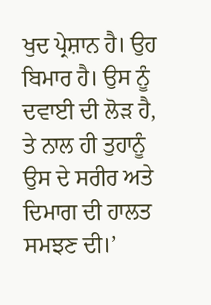ਖੁਦ ਪ੍ਰੇਸ਼ਾਨ ਹੈ। ਉਹ ਬਿਮਾਰ ਹੈ। ਉਸ ਨੂੰ ਦਵਾਈ ਦੀ ਲੋੜ ਹੈ, ਤੇ ਨਾਲ ਹੀ ਤੁਹਾਨੂੰ ਉਸ ਦੇ ਸਰੀਰ ਅਤੇ ਦਿਮਾਗ ਦੀ ਹਾਲਤ ਸਮਝਣ ਦੀ।’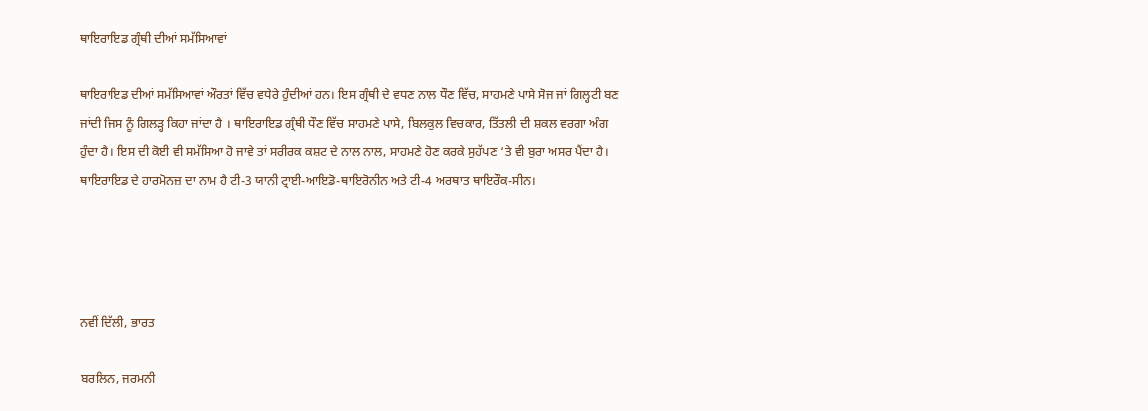ਥਾਇਰਾਇਡ ਗ੍ਰੰਥੀ ਦੀਆਂ ਸਮੱਸਿਆਵਾਂ

ਥਾਇਰਾਇਡ ਦੀਆਂ ਸਮੱਸਿਆਵਾਂ ਔਰਤਾਂ ਵਿੱਚ ਵਧੇਰੇ ਹੁੰਦੀਆਂ ਹਨ। ਇਸ ਗ੍ਰੰਥੀ ਦੇ ਵਧਣ ਨਾਲ ਧੌਣ ਵਿੱਚ, ਸਾਹਮਣੇ ਪਾਸੇ ਸੋਜ ਜਾਂ ਗਿਲ੍ਹਟੀ ਬਣ ਜਾਂਦੀ ਜਿਸ ਨੂੰ ਗਿਲੜ੍ਹ ਕਿਹਾ ਜਾਂਦਾ ਹੈ । ਥਾਇਰਾਇਡ ਗ੍ਰੰਥੀ ਧੌਣ ਵਿੱਚ ਸਾਹਮਣੇ ਪਾਸੇ, ਬਿਲਕੁਲ ਵਿਚਕਾਰ, ਤਿੱਤਲੀ ਦੀ ਸ਼ਕਲ ਵਰਗਾ ਅੰਗ ਹੁੰਦਾ ਹੈ। ਇਸ ਦੀ ਕੋਈ ਵੀ ਸਮੱਸਿਆ ਹੋ ਜਾਵੇ ਤਾਂ ਸਰੀਰਕ ਕਸ਼ਟ ਦੇ ਨਾਲ ਨਾਲ, ਸਾਹਮਣੇ ਹੋਣ ਕਰਕੇ ਸੁਹੱਪਣ ‘ਤੇ ਵੀ ਬੁਰਾ ਅਸਰ ਪੈਂਦਾ ਹੈ।
ਥਾਇਰਾਇਡ ਦੇ ਹਾਰਮੋਨਜ਼ ਦਾ ਨਾਮ ਹੈ ਟੀ-3 ਯਾਨੀ ਟ੍ਰਾਈ-ਆਇਡੋ-ਥਾਇਰੋਨੀਨ ਅਤੇ ਟੀ-4 ਅਰਥਾਤ ਥਾਇਰੌਕ-ਸੀਨ।




ਨਵੀਂ ਦਿੱਲੀ, ਭਾਰਤ

ਬਰਲਿਨ, ਜਰਮਨੀ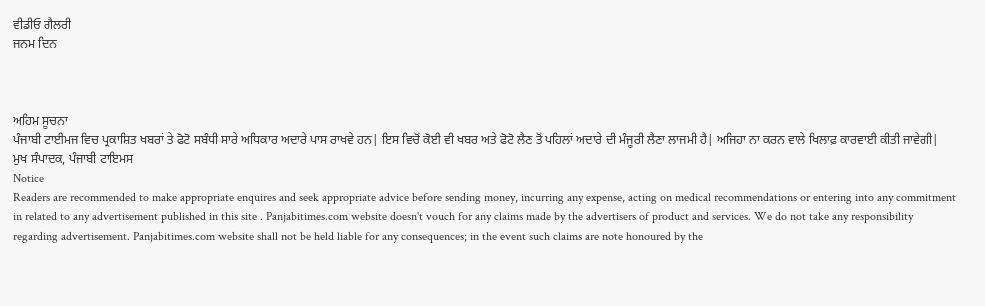ਵੀਡੀਓ ਗੈਲਰੀ
ਜਨਮ ਦਿਨ



ਅਹਿਮ ਸੂਚਨਾ
ਪੰਜਾਬੀ ਟਾਈਮਜ ਵਿਚ ਪ੍ਰਕਾਸ਼ਿਤ ਖਬਰਾਂ ਤੇ ਫੋਟੋ ਸਬੰਧੀ ਸਾਰੇ ਅਧਿਕਾਰ ਅਦਾਰੇ ਪਾਸ ਰਾਖਵੇ ਹਨ| ਇਸ ਵਿਚੋਂ ਕੋਈ ਵੀ ਖਬਰ ਅਤੇ ਫੋਟੋ ਲੈਣ ਤੋਂ ਪਹਿਲਾਂ ਅਦਾਰੇ ਦੀ ਮੰਜੂਰੀ ਲੈਣਾ ਲਾਜਮੀ ਹੈ| ਅਜਿਹਾ ਨਾ ਕਰਨ ਵਾਲੇ ਖਿਲਾਫ਼ ਕਾਰਵਾਈ ਕੀਤੀ ਜਾਵੇਗੀ|
ਮੁਖ ਸੰਪਾਦਕ, ਪੰਜਾਬੀ ਟਾਇਮਸ
Notice
Readers are recommended to make appropriate enquires and seek appropriate advice before sending money, incurring any expense, acting on medical recommendations or entering into any commitment in related to any advertisement published in this site . Panjabitimes.com website doesn't vouch for any claims made by the advertisers of product and services. We do not take any responsibility regarding advertisement. Panjabitimes.com website shall not be held liable for any consequences; in the event such claims are note honoured by the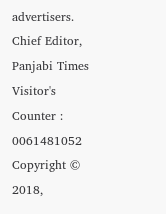advertisers.
Chief Editor, Panjabi Times
Visitor's Counter :   0061481052
Copyright © 2018,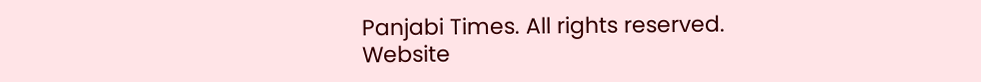Panjabi Times. All rights reserved. Website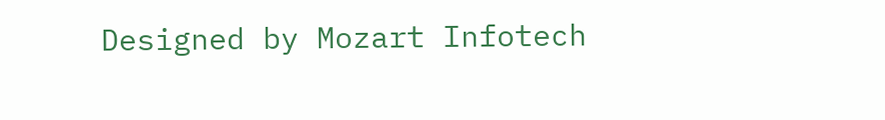Designed by Mozart Infotech